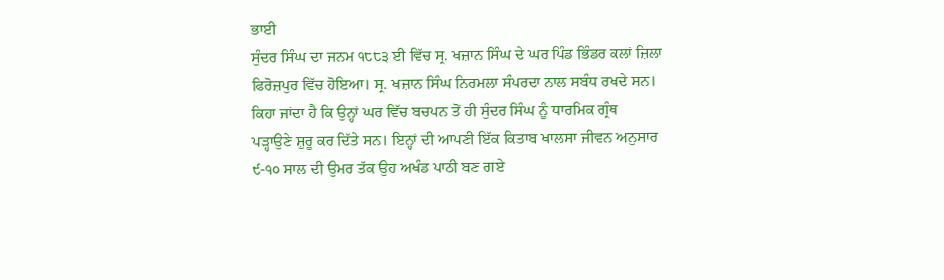ਭਾਈ
ਸੁੰਦਰ ਸਿੰਘ ਦਾ ਜਨਮ ੧੮੮੩ ਈ ਵਿੱਚ ਸ੍ਰ. ਖਜ਼ਾਨ ਸਿੰਘ ਦੇ ਘਰ ਪਿੰਡ ਭਿੰਡਰ ਕਲਾਂ ਜ਼ਿਲਾ
ਫਿਰੋਜ਼ਪੁਰ ਵਿੱਚ ਹੋਇਆ। ਸ੍ਰ. ਖਜ਼ਾਨ ਸਿੰਘ ਨਿਰਮਲਾ ਸੰਪਰਦਾ ਨਾਲ ਸਬੰਧ ਰਖਦੇ ਸਨ।
ਕਿਹਾ ਜਾਂਦਾ ਹੈ ਕਿ ਉਨ੍ਹਾਂ ਘਰ ਵਿੱਚ ਬਚਪਨ ਤੋਂ ਹੀ ਸੁੰਦਰ ਸਿੰਘ ਨੂੰ ਧਾਰਮਿਕ ਗ੍ਰੰਥ
ਪੜ੍ਹਾਉਣੇ ਸ਼ੁਰੂ ਕਰ ਦਿੱਤੇ ਸਨ। ਇਨ੍ਹਾਂ ਦੀ ਆਪਣੀ ਇੱਕ ਕਿਤਾਬ ਖਾਲਸਾ ਜੀਵਨ ਅਨੁਸਾਰ
੯-੧੦ ਸਾਲ ਦੀ ਉਮਰ ਤੱਕ ਉਹ ਅਖੰਡ ਪਾਠੀ ਬਣ ਗਏ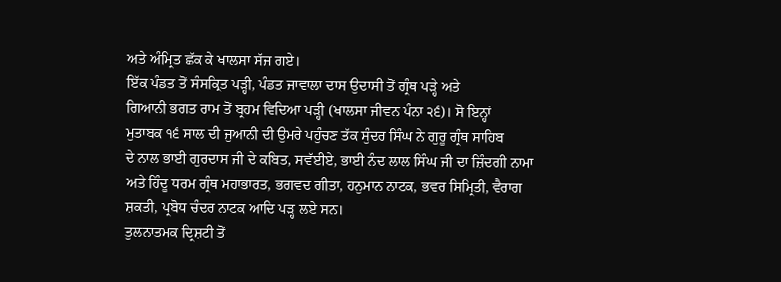ਅਤੇ ਅੰਮ੍ਰਿਤ ਛੱਕ ਕੇ ਖਾਲਸਾ ਸੱਜ ਗਏ।
ਇੱਕ ਪੰਡਤ ਤੋਂ ਸੰਸਕ੍ਰਿਤ ਪੜ੍ਹੀ, ਪੰਡਤ ਜਾਵਾਲਾ ਦਾਸ ਉਦਾਸੀ ਤੋਂ ਗ੍ਰੰਥ ਪੜ੍ਹੇ ਅਤੇ
ਗਿਆਨੀ ਭਗਤ ਰਾਮ ਤੋਂ ਬ੍ਰਹਮ ਵਿਦਿਆ ਪੜ੍ਹੀ (ਖਾਲਸਾ ਜੀਵਨ ਪੰਨਾ ੨੬)। ਸੋ ਇਨ੍ਹਾਂ
ਮੁਤਾਬਕ ੧੬ ਸਾਲ ਦੀ ਜੁਆਨੀ ਦੀ ਉਮਰੇ ਪਹੁੰਚਣ ਤੱਕ ਸੁੰਦਰ ਸਿੰਘ ਨੇ ਗੁਰੂ ਗ੍ਰੰਥ ਸਾਹਿਬ
ਦੇ ਨਾਲ ਭਾਈ ਗੁਰਦਾਸ ਜੀ ਦੇ ਕਬਿਤ, ਸਵੱਈਏ, ਭਾਈ ਨੰਦ ਲਾਲ ਸਿੰਘ ਜੀ ਦਾ ਜ਼ਿੰਦਗੀ ਨਾਮਾ
ਅਤੇ ਹਿੰਦੂ ਧਰਮ ਗ੍ਰੰਥ ਮਹਾਭਾਰਤ, ਭਗਵਦ ਗੀਤਾ, ਹਨੁਮਾਨ ਨਾਟਕ, ਭਵਰ ਸਿਮ੍ਰਿਤੀ, ਵੈਰਾਗ
ਸ਼ਕਤੀ, ਪ੍ਰਬੋਧ ਚੰਦਰ ਨਾਟਕ ਆਦਿ ਪੜ੍ਹ ਲਏ ਸਨ।
ਤੁਲਨਾਤਮਕ ਦ੍ਰਿਸ਼ਟੀ ਤੋਂ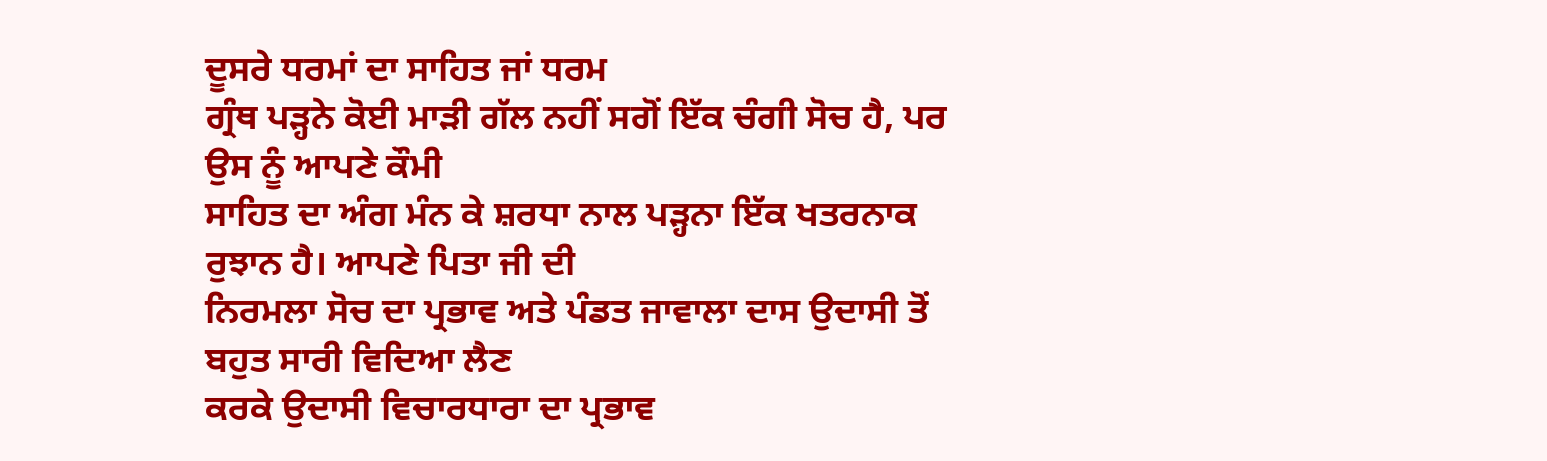ਦੂਸਰੇ ਧਰਮਾਂ ਦਾ ਸਾਹਿਤ ਜਾਂ ਧਰਮ
ਗ੍ਰੰਥ ਪੜ੍ਹਨੇ ਕੋਈ ਮਾੜੀ ਗੱਲ ਨਹੀਂ ਸਗੋਂ ਇੱਕ ਚੰਗੀ ਸੋਚ ਹੈ, ਪਰ ਉਸ ਨੂੰ ਆਪਣੇ ਕੌਮੀ
ਸਾਹਿਤ ਦਾ ਅੰਗ ਮੰਨ ਕੇ ਸ਼ਰਧਾ ਨਾਲ ਪੜ੍ਹਨਾ ਇੱਕ ਖਤਰਨਾਕ ਰੁਝਾਨ ਹੈ। ਆਪਣੇ ਪਿਤਾ ਜੀ ਦੀ
ਨਿਰਮਲਾ ਸੋਚ ਦਾ ਪ੍ਰਭਾਵ ਅਤੇ ਪੰਡਤ ਜਾਵਾਲਾ ਦਾਸ ਉਦਾਸੀ ਤੋਂ ਬਹੁਤ ਸਾਰੀ ਵਿਦਿਆ ਲੈਣ
ਕਰਕੇ ਉਦਾਸੀ ਵਿਚਾਰਧਾਰਾ ਦਾ ਪ੍ਰਭਾਵ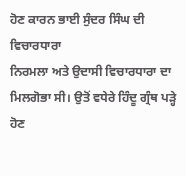ਹੋਣ ਕਾਰਨ ਭਾਈ ਸੁੰਦਰ ਸਿੰਘ ਦੀ ਵਿਚਾਰਧਾਰਾ
ਨਿਰਮਲਾ ਅਤੇ ਉਦਾਸੀ ਵਿਚਾਰਧਾਰਾ ਦਾ ਮਿਲਗੋਭਾ ਸੀ। ਉਤੋਂ ਵਧੇਰੇ ਹਿੰਦੂ ਗ੍ਰੰਥ ਪੜ੍ਹੇ
ਹੋਣ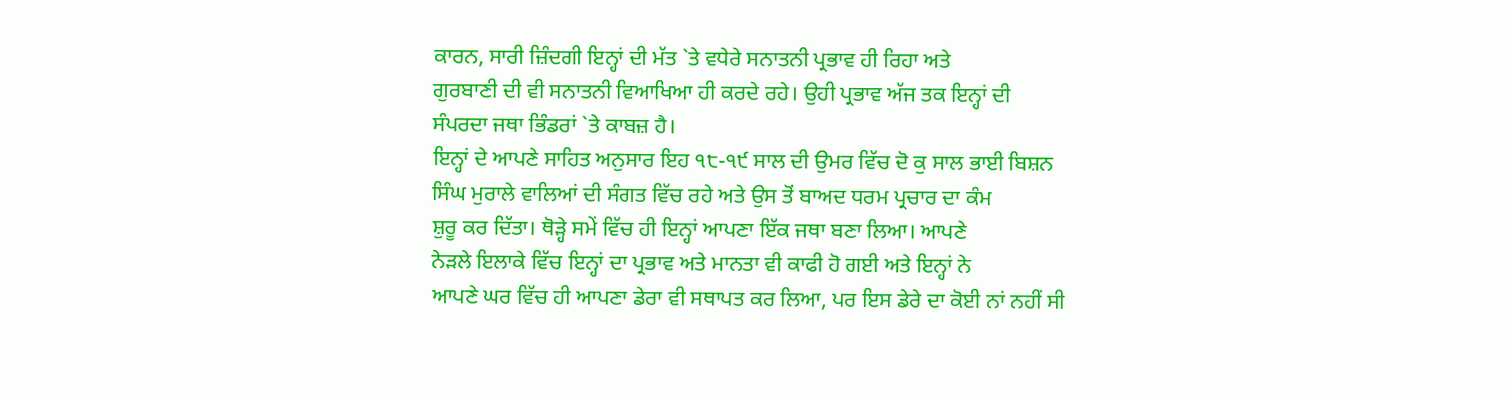ਕਾਰਨ, ਸਾਰੀ ਜ਼ਿੰਦਗੀ ਇਨ੍ਹਾਂ ਦੀ ਮੱਤ `ਤੇ ਵਧੇਰੇ ਸਨਾਤਨੀ ਪ੍ਰਭਾਵ ਹੀ ਰਿਹਾ ਅਤੇ
ਗੁਰਬਾਣੀ ਦੀ ਵੀ ਸਨਾਤਨੀ ਵਿਆਖਿਆ ਹੀ ਕਰਦੇ ਰਹੇ। ਉਹੀ ਪ੍ਰਭਾਵ ਅੱਜ ਤਕ ਇਨ੍ਹਾਂ ਦੀ
ਸੰਪਰਦਾ ਜਥਾ ਭਿੰਡਰਾਂ `ਤੇ ਕਾਬਜ਼ ਹੈ।
ਇਨ੍ਹਾਂ ਦੇ ਆਪਣੇ ਸਾਹਿਤ ਅਨੁਸਾਰ ਇਹ ੧੮-੧੯ ਸਾਲ ਦੀ ਉਮਰ ਵਿੱਚ ਦੋ ਕੁ ਸਾਲ ਭਾਈ ਬਿਸ਼ਨ
ਸਿੰਘ ਮੁਰਾਲੇ ਵਾਲਿਆਂ ਦੀ ਸੰਗਤ ਵਿੱਚ ਰਹੇ ਅਤੇ ਉਸ ਤੋਂ ਬਾਅਦ ਧਰਮ ਪ੍ਰਚਾਰ ਦਾ ਕੰਮ
ਸ਼ੁਰੂ ਕਰ ਦਿੱਤਾ। ਥੋੜ੍ਹੇ ਸਮੇਂ ਵਿੱਚ ਹੀ ਇਨ੍ਹਾਂ ਆਪਣਾ ਇੱਕ ਜਥਾ ਬਣਾ ਲਿਆ। ਆਪਣੇ
ਨੇੜਲੇ ਇਲਾਕੇ ਵਿੱਚ ਇਨ੍ਹਾਂ ਦਾ ਪ੍ਰਭਾਵ ਅਤੇ ਮਾਨਤਾ ਵੀ ਕਾਫੀ ਹੋ ਗਈ ਅਤੇ ਇਨ੍ਹਾਂ ਨੇ
ਆਪਣੇ ਘਰ ਵਿੱਚ ਹੀ ਆਪਣਾ ਡੇਰਾ ਵੀ ਸਥਾਪਤ ਕਰ ਲਿਆ, ਪਰ ਇਸ ਡੇਰੇ ਦਾ ਕੋਈ ਨਾਂ ਨਹੀਂ ਸੀ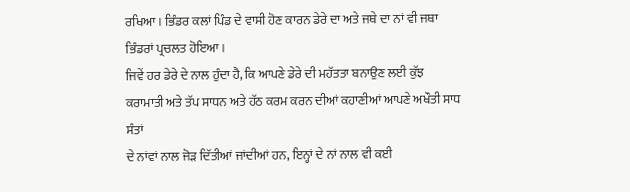ਰਖਿਆ। ਭਿੰਡਰ ਕਲਾਂ ਪਿੰਡ ਦੇ ਵਾਸੀ ਹੋਣ ਕਾਰਨ ਡੇਰੇ ਦਾ ਅਤੇ ਜਥੇ ਦਾ ਨਾਂ ਵੀ ਜਥਾ
ਭਿੰਡਰਾਂ ਪ੍ਰਚਲਤ ਹੋਇਆ।
ਜਿਵੇਂ ਹਰ ਡੇਰੇ ਦੇ ਨਾਲ ਹੁੰਦਾ ਹੈ, ਕਿ ਆਪਣੇ ਡੇਰੇ ਦੀ ਮਹੱਤਤਾ ਬਨਾਉਣ ਲਈ ਕੁੱਝ
ਕਰਾਮਾਤੀ ਅਤੇ ਤੱਪ ਸਾਧਨ ਅਤੇ ਹੱਠ ਕਰਮ ਕਰਨ ਦੀਆਂ ਕਹਾਣੀਆਂ ਆਪਣੇ ਅਖੌਤੀ ਸਾਧ ਸੰਤਾਂ
ਦੇ ਨਾਂਵਾਂ ਨਾਲ ਜੋੜ ਦਿੱਤੀਆਂ ਜਾਂਦੀਆਂ ਹਨ, ਇਨ੍ਹਾਂ ਦੇ ਨਾਂ ਨਾਲ ਵੀ ਕਈ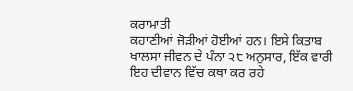ਕਰਾਮਾਤੀ
ਕਹਾਣੀਆਂ ਜੋੜੀਆਂ ਹੋਈਆਂ ਹਨ। ਇਸੇ ਕਿਤਾਬ ਖਾਲਸਾ ਜੀਵਨ ਦੇ ਪੰਨਾ ੨੮ ਅਨੁਸਾਰ, ਇੱਕ ਵਾਰੀ
ਇਹ ਦੀਵਾਨ ਵਿੱਚ ਕਥਾ ਕਰ ਰਹੇ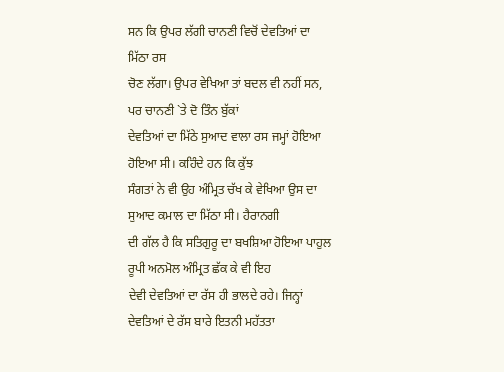ਸਨ ਕਿ ਉਪਰ ਲੱਗੀ ਚਾਨਣੀ ਵਿਚੋਂ ਦੇਵਤਿਆਂ ਦਾ ਮਿੱਠਾ ਰਸ
ਚੋਣ ਲੱਗਾ। ਉਪਰ ਵੇਖਿਆ ਤਾਂ ਬਦਲ ਵੀ ਨਹੀਂ ਸਨ, ਪਰ ਚਾਨਣੀ `ਤੇ ਦੋ ਤਿੰਨ ਬੁੱਕਾਂ
ਦੇਵਤਿਆਂ ਦਾ ਮਿੱਠੇ ਸੁਆਦ ਵਾਲਾ ਰਸ ਜਮ੍ਹਾਂ ਹੋਇਆ ਹੋਇਆ ਸੀ। ਕਹਿੰਦੇ ਹਨ ਕਿ ਕੁੱਝ
ਸੰਗਤਾਂ ਨੇ ਵੀ ਉਹ ਅੰਮ੍ਰਿਤ ਚੱਖ ਕੇ ਵੇਖਿਆ ਉਸ ਦਾ ਸੁਆਦ ਕਮਾਲ ਦਾ ਮਿੱਠਾ ਸੀ। ਹੈਰਾਨਗੀ
ਦੀ ਗੱਲ ਹੈ ਕਿ ਸਤਿਗੁਰੂ ਦਾ ਬਖਸ਼ਿਆ ਹੋਇਆ ਪਾਹੁਲ ਰੂਪੀ ਅਨਮੋਲ ਅੰਮ੍ਰਿਤ ਛੱਕ ਕੇ ਵੀ ਇਹ
ਦੇਵੀ ਦੇਵਤਿਆਂ ਦਾ ਰੱਸ ਹੀ ਭਾਲਦੇ ਰਹੇ। ਜਿਨ੍ਹਾਂ ਦੇਵਤਿਆਂ ਦੇ ਰੱਸ ਬਾਰੇ ਇਤਨੀ ਮਹੱਤਤਾ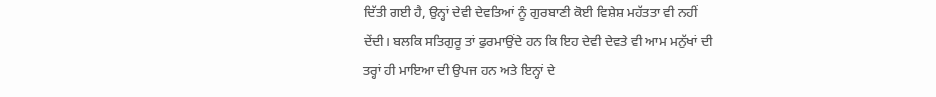ਦਿੱਤੀ ਗਈ ਹੈ, ਉਨ੍ਹਾਂ ਦੇਵੀ ਦੇਵਤਿਆਂ ਨੂੰ ਗੁਰਬਾਣੀ ਕੋਈ ਵਿਸ਼ੇਸ਼ ਮਹੱਤਤਾ ਵੀ ਨਹੀਂ
ਦੇਂਦੀ। ਬਲਕਿ ਸਤਿਗੁਰੂ ਤਾਂ ਫੁਰਮਾਉਂਦੇ ਹਨ ਕਿ ਇਹ ਦੇਵੀ ਦੇਵਤੇ ਵੀ ਆਮ ਮਨੁੱਖਾਂ ਦੀ
ਤਰ੍ਹਾਂ ਹੀ ਮਾਇਆ ਦੀ ਉਪਜ ਹਨ ਅਤੇ ਇਨ੍ਹਾਂ ਦੇ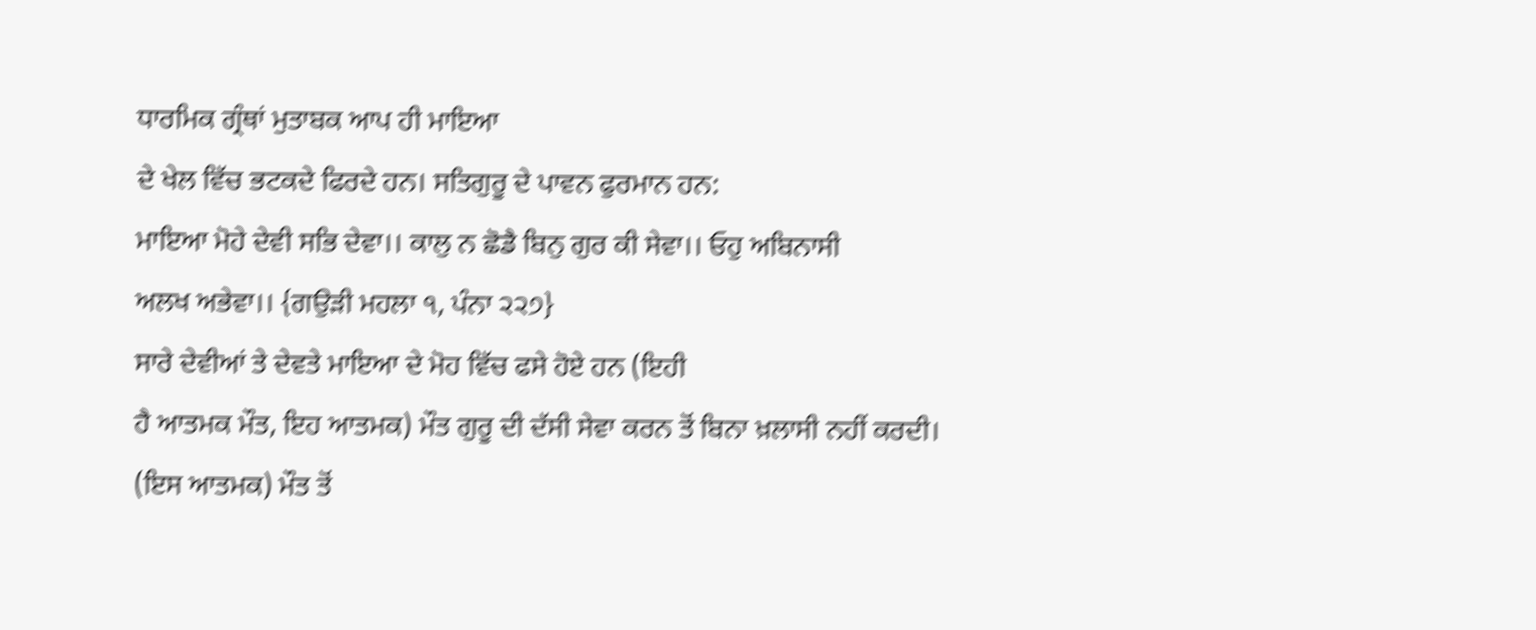ਧਾਰਮਿਕ ਗ੍ਰੰਥਾਂ ਮੁਤਾਬਕ ਆਪ ਹੀ ਮਾਇਆ
ਦੇ ਖੇਲ ਵਿੱਚ ਭਟਕਦੇ ਫਿਰਦੇ ਹਨ। ਸਤਿਗੁਰੂ ਦੇ ਪਾਵਨ ਫੁਰਮਾਨ ਹਨ:
ਮਾਇਆ ਮੋਹੇ ਦੇਵੀ ਸਭਿ ਦੇਵਾ।। ਕਾਲੁ ਨ ਛੋਡੈ ਬਿਨੁ ਗੁਰ ਕੀ ਸੇਵਾ।। ਓਹੁ ਅਬਿਨਾਸੀ
ਅਲਖ ਅਭੇਵਾ।। {ਗਉੜੀ ਮਹਲਾ ੧, ਪੰਨਾ ੨੨੭}
ਸਾਰੇ ਦੇਵੀਆਂ ਤੇ ਦੇਵਤੇ ਮਾਇਆ ਦੇ ਮੋਹ ਵਿੱਚ ਫਸੇ ਹੋਏ ਹਨ (ਇਹੀ
ਹੈ ਆਤਮਕ ਮੌਤ, ਇਹ ਆਤਮਕ) ਮੌਤ ਗੁਰੂ ਦੀ ਦੱਸੀ ਸੇਵਾ ਕਰਨ ਤੋਂ ਬਿਨਾ ਖ਼ਲਾਸੀ ਨਹੀਂ ਕਰਦੀ।
(ਇਸ ਆਤਮਕ) ਮੌਤ ਤੋਂ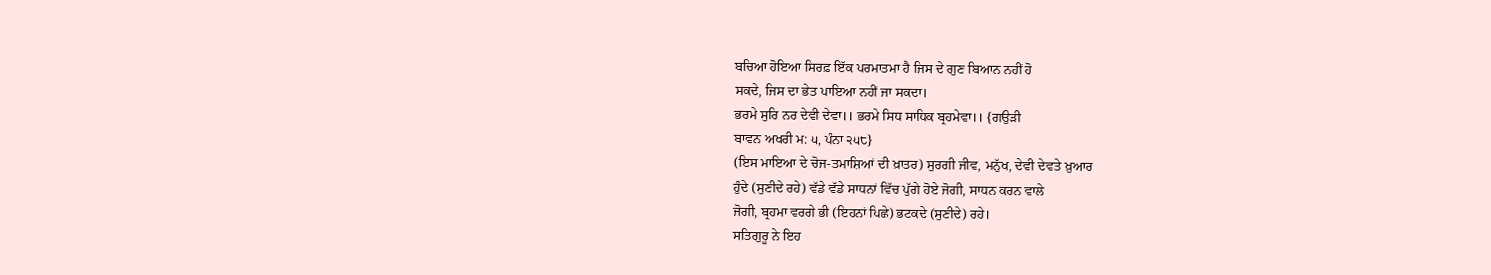ਬਚਿਆ ਹੋਇਆ ਸਿਰਫ਼ ਇੱਕ ਪਰਮਾਤਮਾ ਹੈ ਜਿਸ ਦੇ ਗੁਣ ਬਿਆਨ ਨਹੀਂ ਹੋ
ਸਕਦੇ, ਜਿਸ ਦਾ ਭੇਤ ਪਾਇਆ ਨਹੀਂ ਜਾ ਸਕਦਾ।
ਭਰਮੇ ਸੁਰਿ ਨਰ ਦੇਵੀ ਦੇਵਾ।। ਭਰਮੇ ਸਿਧ ਸਾਧਿਕ ਬ੍ਰਹਮੇਵਾ।। {ਗਉੜੀ
ਬਾਵਨ ਅਖਰੀ ਮ: ੫, ਪੰਨਾ ੨੫੮}
(ਇਸ ਮਾਇਆ ਦੇ ਚੋਜ-ਤਮਾਸ਼ਿਆਂ ਦੀ ਖ਼ਾਤਰ) ਸੁਰਗੀ ਜੀਵ, ਮਨੁੱਖ, ਦੇਵੀ ਦੇਵਤੇ ਖ਼ੁਆਰ
ਹੁੰਦੇ (ਸੁਣੀਦੇ ਰਹੇ) ਵੱਡੇ ਵੱਡੇ ਸਾਧਨਾਂ ਵਿੱਚ ਪੁੱਗੇ ਹੋਏ ਜੋਗੀ, ਸਾਧਨ ਕਰਨ ਵਾਲੇ
ਜੋਗੀ, ਬ੍ਰਹਮਾ ਵਰਗੇ ਭੀ (ਇਹਨਾਂ ਪਿਛੇ) ਭਟਕਦੇ (ਸੁਣੀਦੇ) ਰਹੇ।
ਸਤਿਗੁਰੂ ਨੇ ਇਹ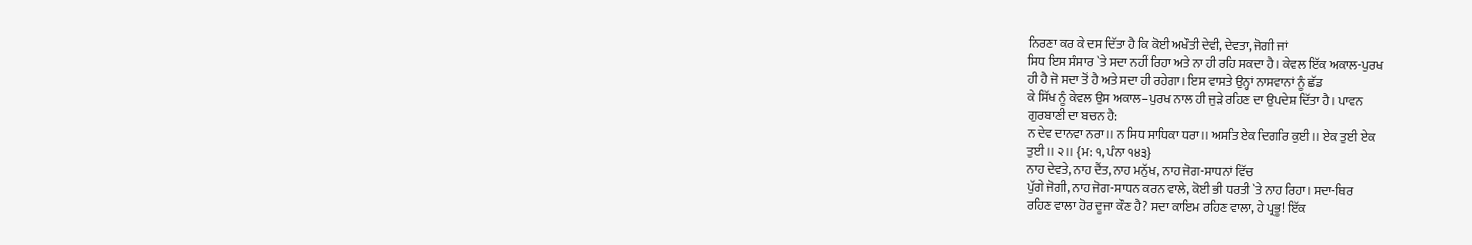ਨਿਰਣਾ ਕਰ ਕੇ ਦਸ ਦਿੱਤਾ ਹੈ ਕਿ ਕੋਈ ਅਖੌਤੀ ਦੇਵੀ, ਦੇਵਤਾ, ਜੋਗੀ ਜਾਂ
ਸਿਧ ਇਸ ਸੰਸਾਰ `ਤੇ ਸਦਾ ਨਹੀਂ ਰਿਹਾ ਅਤੇ ਨਾ ਹੀ ਰਹਿ ਸਕਦਾ ਹੈ। ਕੇਵਲ ਇੱਕ ਅਕਾਲ-ਪੁਰਖ
ਹੀ ਹੈ ਜੋ ਸਦਾ ਤੋਂ ਹੈ ਅਤੇ ਸਦਾ ਹੀ ਰਹੇਗਾ। ਇਸ ਵਾਸਤੇ ਉਨ੍ਹਾਂ ਨਾਸਵਾਨਾਂ ਨੂੰ ਛੱਡ
ਕੇ ਸਿੱਖ ਨੂੰ ਕੇਵਲ ਉਸ ਅਕਾਲ–ਪੁਰਖ ਨਾਲ ਹੀ ਜੁੜੇ ਰਹਿਣ ਦਾ ਉਪਦੇਸ਼ ਦਿੱਤਾ ਹੈ। ਪਾਵਨ
ਗੁਰਬਾਣੀ ਦਾ ਬਚਨ ਹੈ:
ਨ ਦੇਵ ਦਾਨਵਾ ਨਰਾ।। ਨ ਸਿਧ ਸਾਧਿਕਾ ਧਰਾ।। ਅਸਤਿ ਏਕ ਦਿਗਰਿ ਕੁਈ।। ਏਕ ਤੁਈ ਏਕ
ਤੁਈ।। ੨।। {ਮ: ੧, ਪੰਨਾ ੧੪੩}
ਨਾਹ ਦੇਵਤੇ, ਨਾਹ ਦੈਂਤ, ਨਾਹ ਮਨੁੱਖ, ਨਾਹ ਜੋਗ-ਸਾਧਨਾਂ ਵਿੱਚ
ਪੁੱਗੇ ਜੋਗੀ, ਨਾਹ ਜੋਗ-ਸਾਧਨ ਕਰਨ ਵਾਲੇ, ਕੋਈ ਭੀ ਧਰਤੀ `ਤੇ ਨਾਹ ਰਿਹਾ। ਸਦਾ-ਥਿਰ
ਰਹਿਣ ਵਾਲਾ ਹੋਰ ਦੂਜਾ ਕੌਣ ਹੈ? ਸਦਾ ਕਾਇਮ ਰਹਿਣ ਵਾਲਾ, ਹੇ ਪ੍ਰਭੂ! ਇੱਕ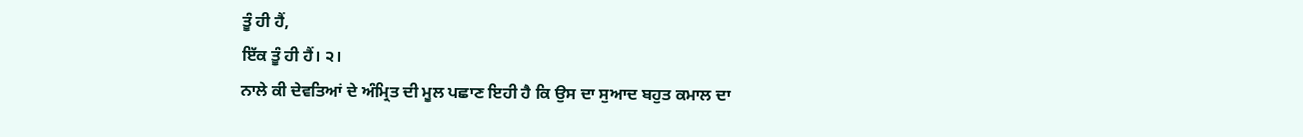ਤੂੰ ਹੀ ਹੈਂ,
ਇੱਕ ਤੂੰ ਹੀ ਹੈਂ। ੨।
ਨਾਲੇ ਕੀ ਦੇਵਤਿਆਂ ਦੇ ਅੰਮ੍ਰਿਤ ਦੀ ਮੂਲ ਪਛਾਣ ਇਹੀ ਹੈ ਕਿ ਉਸ ਦਾ ਸੁਆਦ ਬਹੁਤ ਕਮਾਲ ਦਾ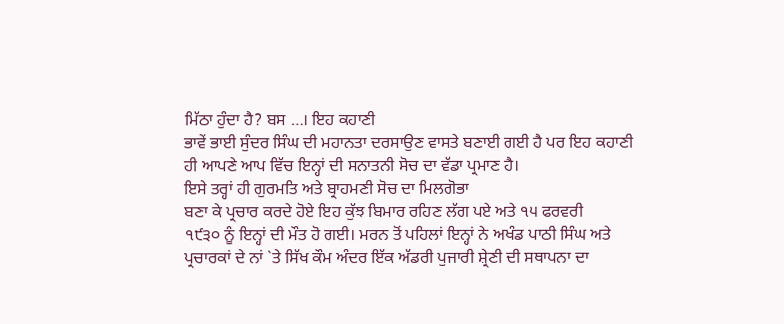ਮਿੱਠਾ ਹੁੰਦਾ ਹੈ? ਬਸ …। ਇਹ ਕਹਾਣੀ
ਭਾਵੇਂ ਭਾਈ ਸੁੰਦਰ ਸਿੰਘ ਦੀ ਮਹਾਨਤਾ ਦਰਸਾਉਣ ਵਾਸਤੇ ਬਣਾਈ ਗਈ ਹੈ ਪਰ ਇਹ ਕਹਾਣੀ
ਹੀ ਆਪਣੇ ਆਪ ਵਿੱਚ ਇਨ੍ਹਾਂ ਦੀ ਸਨਾਤਨੀ ਸੋਚ ਦਾ ਵੱਡਾ ਪ੍ਰਮਾਣ ਹੈ।
ਇਸੇ ਤਰ੍ਹਾਂ ਹੀ ਗੁਰਮਤਿ ਅਤੇ ਬ੍ਰਾਹਮਣੀ ਸੋਚ ਦਾ ਮਿਲਗੋਭਾ
ਬਣਾ ਕੇ ਪ੍ਰਚਾਰ ਕਰਦੇ ਹੋਏ ਇਹ ਕੁੱਝ ਬਿਮਾਰ ਰਹਿਣ ਲੱਗ ਪਏ ਅਤੇ ੧੫ ਫਰਵਰੀ
੧੯੩੦ ਨੂੰ ਇਨ੍ਹਾਂ ਦੀ ਮੌਤ ਹੋ ਗਈ। ਮਰਨ ਤੋਂ ਪਹਿਲਾਂ ਇਨ੍ਹਾਂ ਨੇ ਅਖੰਡ ਪਾਠੀ ਸਿੰਘ ਅਤੇ
ਪ੍ਰਚਾਰਕਾਂ ਦੇ ਨਾਂ `ਤੇ ਸਿੱਖ ਕੌਮ ਅੰਦਰ ਇੱਕ ਅੱਡਰੀ ਪੁਜਾਰੀ ਸ਼੍ਰੇਣੀ ਦੀ ਸਥਾਪਨਾ ਦਾ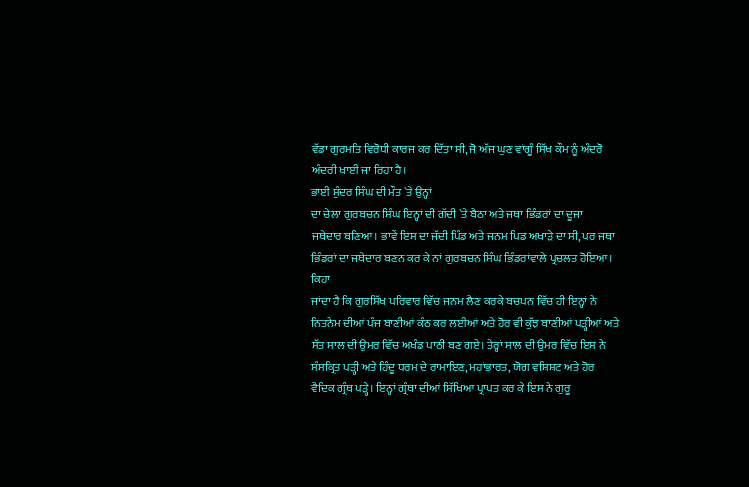ਵੱਡਾ ਗੁਰਮਤਿ ਵਿਰੋਧੀ ਕਾਰਜ ਕਰ ਦਿੱਤਾ ਸੀ, ਜੋ ਅੱਜ ਘੁਣ ਵਾਂਗੂੰ ਸਿੱਖ ਕੌਮ ਨੂੰ ਅੰਦਰੋ
ਅੰਦਰੀ ਖਾਈ ਜਾ ਰਿਹਾ ਹੈ।
ਭਾਈ ਸੁੰਦਰ ਸਿੰਘ ਦੀ ਮੌਤ `ਤੇ ਉਨ੍ਹਾਂ
ਦਾ ਚੇਲਾ ਗੁਰਬਚਨ ਸਿੰਘ ਇਨ੍ਹਾਂ ਦੀ ਗੱਦੀ `ਤੇ ਬੈਠਾ ਅਤੇ ਜਥਾ ਭਿੰਡਰਾਂ ਦਾ ਦੂਜਾ
ਜਥੇਦਾਰ ਬਣਿਆ। ਭਾਵੇਂ ਇਸ ਦਾ ਜੱਦੀ ਪਿੰਡ ਅਤੇ ਜਨਮ ਪਿਡ ਅਖਾੜੇ ਦਾ ਸੀ, ਪਰ ਜਥਾ
ਭਿੰਡਰਾਂ ਦਾ ਜਥੇਦਾਰ ਬਣਨ ਕਰ ਕੇ ਨਾਂ ਗੁਰਬਚਨ ਸਿੰਘ ਭਿੰਡਰਾਂਵਾਲੇ ਪ੍ਰਚਲਤ ਹੋਇਆ। ਕਿਹਾ
ਜਾਂਦਾ ਹੈ ਕਿ ਗੁਰਸਿੱਖ ਪਰਿਵਾਰ ਵਿੱਚ ਜਨਮ ਲੈਣ ਕਰਕੇ ਬਚਪਨ ਵਿੱਚ ਹੀ ਇਨ੍ਹਾਂ ਨੇ
ਨਿਤਨੇਮ ਦੀਆਂ ਪੰਜ ਬਾਣੀਆਂ ਕੰਠ ਕਰ ਲਈਆਂ ਅਤੇ ਹੋਰ ਵੀ ਕੁੱਝ ਬਾਣੀਆਂ ਪੜ੍ਹੀਆਂ ਅਤੇ
ਸੱਤ ਸਾਲ ਦੀ ਉਮਰ ਵਿੱਚ ਅਖੰਡ ਪਾਠੀ ਬਣ ਗਏ। ਤੇਰ੍ਹਾਂ ਸਾਲ ਦੀ ਉਮਰ ਵਿੱਚ ਇਸ ਨੇ
ਸੰਸਕ੍ਰਿਤ ਪੜ੍ਹੀ ਅਤੇ ਹਿੰਦੂ ਧਰਮ ਦੇ ਰਾਮਾਇਣ, ਮਹਾਂਭਾਰਤ, ਯੋਗ ਵਸ਼ਿਸ਼ਟ ਅਤੇ ਹੋਰ
ਵੈਦਿਕ ਗ੍ਰੰਥ ਪੜ੍ਹੇ। ਇਨ੍ਹਾਂ ਗ੍ਰੰਥਾ ਦੀਆਂ ਸਿੱਖਿਆ ਪ੍ਰਾਪਤ ਕਰ ਕੇ ਇਸ ਨੇ ਗੁਰੂ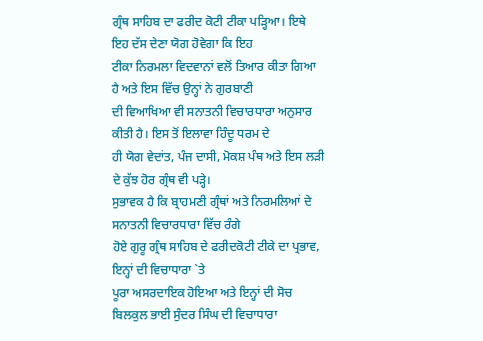ਗ੍ਰੰਥ ਸਾਹਿਬ ਦਾ ਫਰੀਦ ਕੋਟੀ ਟੀਕਾ ਪੜ੍ਹਿਆ। ਇਥੇ ਇਹ ਦੱਸ ਦੇਣਾ ਯੋਗ ਹੋਵੇਗਾ ਕਿ ਇਹ
ਟੀਕਾ ਨਿਰਮਲਾ ਵਿਦਵਾਨਾਂ ਵਲੋਂ ਤਿਆਰ ਕੀਤਾ ਗਿਆ ਹੈ ਅਤੇ ਇਸ ਵਿੱਚ ਉਨ੍ਹਾਂ ਨੇ ਗੁਰਬਾਣੀ
ਦੀ ਵਿਆਖਿਆ ਵੀ ਸਨਾਤਨੀ ਵਿਚਾਰਧਾਰਾ ਅਨੁਸਾਰ ਕੀਤੀ ਹੈ। ਇਸ ਤੋਂ ਇਲਾਵਾ ਹਿੰਦੂ ਧਰਮ ਦੇ
ਹੀ ਯੋਗ ਵੇਦਾਂਤ, ਪੰਜ ਦਾਸੀ, ਮੋਕਸ਼ ਪੰਥ ਅਤੇ ਇਸ ਲੜੀ ਦੇ ਕੁੱਝ ਹੋਰ ਗ੍ਰੰਥ ਵੀ ਪੜ੍ਹੇ।
ਸੁਭਾਵਕ ਹੈ ਕਿ ਬ੍ਰਾਹਮਣੀ ਗ੍ਰੰਥਾਂ ਅਤੇ ਨਿਰਮਲਿਆਂ ਦੇ ਸਨਾਤਨੀ ਵਿਚਾਰਧਾਰਾ ਵਿੱਚ ਰੰਗੇ
ਹੋਏ ਗੁਰੂ ਗ੍ਰੰਥ ਸਾਹਿਬ ਦੇ ਫਰੀਦਕੋਟੀ ਟੀਕੇ ਦਾ ਪ੍ਰਭਾਵ, ਇਨ੍ਹਾਂ ਦੀ ਵਿਚਾਧਾਰਾ `ਤੇ
ਪੂਰਾ ਅਸਰਦਾਇਕ ਹੋਇਆ ਅਤੇ ਇਨ੍ਹਾਂ ਦੀ ਸੋਚ ਬਿਲਕੁਲ ਭਾਈ ਸੁੰਦਰ ਸਿੰਘ ਦੀ ਵਿਚਾਧਾਰਾ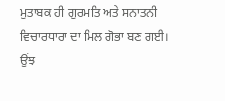ਮੁਤਾਬਕ ਹੀ ਗੁਰਮਤਿ ਅਤੇ ਸਨਾਤਨੀ ਵਿਚਾਰਧਾਰਾ ਦਾ ਮਿਲ ਗੋਭਾ ਬਣ ਗਈ।
ਉਂਝ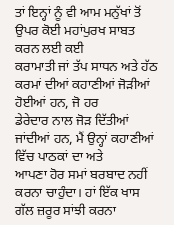ਤਾਂ ਇਨ੍ਹਾਂ ਨੂੰ ਵੀ ਆਮ ਮਨੁੱਖਾਂ ਤੋਂ ਉਪਰ ਕੋਈ ਮਹਾਂਪੁਰਖ ਸਾਬਤ ਕਰਨ ਲਈ ਕਈ
ਕਰਾਮਾਤੀ ਜਾਂ ਤੱਪ ਸਾਧਨ ਅਤੇ ਹੱਠ ਕਰਮਾਂ ਦੀਆਂ ਕਹਾਣੀਆਂ ਜੋੜੀਆਂ ਹੋਈਆਂ ਹਨ, ਜੋ ਹਰ
ਡੇਰੇਦਾਰ ਨਾਲ ਜੋੜ ਦਿੱਤੀਆਂ ਜਾਂਦੀਆਂ ਹਨ, ਮੈਂ ਉਨ੍ਹਾਂ ਕਹਾਣੀਆਂ ਵਿੱਚ ਪਾਠਕਾਂ ਦਾ ਅਤੇ
ਆਪਣਾ ਹੋਰ ਸਮਾਂ ਬਰਬਾਦ ਨਹੀਂ ਕਰਨਾ ਚਾਹੁੰਦਾ। ਹਾਂ ਇੱਕ ਖਾਸ ਗੱਲ ਜ਼ਰੂਰ ਸਾਂਝੀ ਕਰਨਾ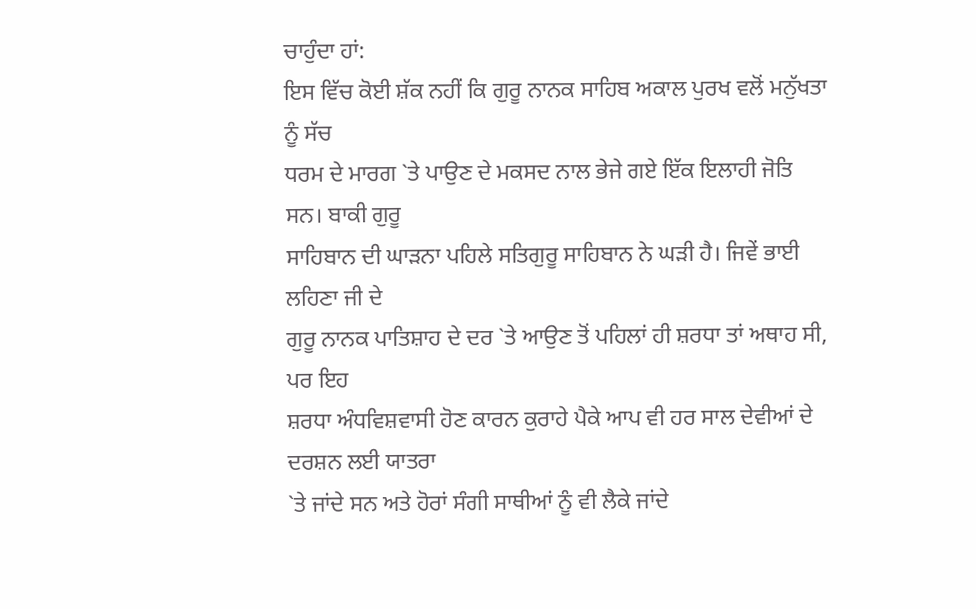ਚਾਹੁੰਦਾ ਹਾਂ:
ਇਸ ਵਿੱਚ ਕੋਈ ਸ਼ੱਕ ਨਹੀਂ ਕਿ ਗੁਰੂ ਨਾਨਕ ਸਾਹਿਬ ਅਕਾਲ ਪੁਰਖ ਵਲੋਂ ਮਨੁੱਖਤਾ ਨੂੰ ਸੱਚ
ਧਰਮ ਦੇ ਮਾਰਗ `ਤੇ ਪਾਉਣ ਦੇ ਮਕਸਦ ਨਾਲ ਭੇਜੇ ਗਏ ਇੱਕ ਇਲਾਹੀ ਜੋਤਿ ਸਨ। ਬਾਕੀ ਗੁਰੂ
ਸਾਹਿਬਾਨ ਦੀ ਘਾੜਨਾ ਪਹਿਲੇ ਸਤਿਗੁਰੂ ਸਾਹਿਬਾਨ ਨੇ ਘੜੀ ਹੈ। ਜਿਵੇਂ ਭਾਈ ਲਹਿਣਾ ਜੀ ਦੇ
ਗੁਰੂ ਨਾਨਕ ਪਾਤਿਸ਼ਾਹ ਦੇ ਦਰ `ਤੇ ਆਉਣ ਤੋਂ ਪਹਿਲਾਂ ਹੀ ਸ਼ਰਧਾ ਤਾਂ ਅਥਾਹ ਸੀ, ਪਰ ਇਹ
ਸ਼ਰਧਾ ਅੰਧਵਿਸ਼ਵਾਸੀ ਹੋਣ ਕਾਰਨ ਕੁਰਾਹੇ ਪੈਕੇ ਆਪ ਵੀ ਹਰ ਸਾਲ ਦੇਵੀਆਂ ਦੇ ਦਰਸ਼ਨ ਲਈ ਯਾਤਰਾ
`ਤੇ ਜਾਂਦੇ ਸਨ ਅਤੇ ਹੋਰਾਂ ਸੰਗੀ ਸਾਥੀਆਂ ਨੂੰ ਵੀ ਲੈਕੇ ਜਾਂਦੇ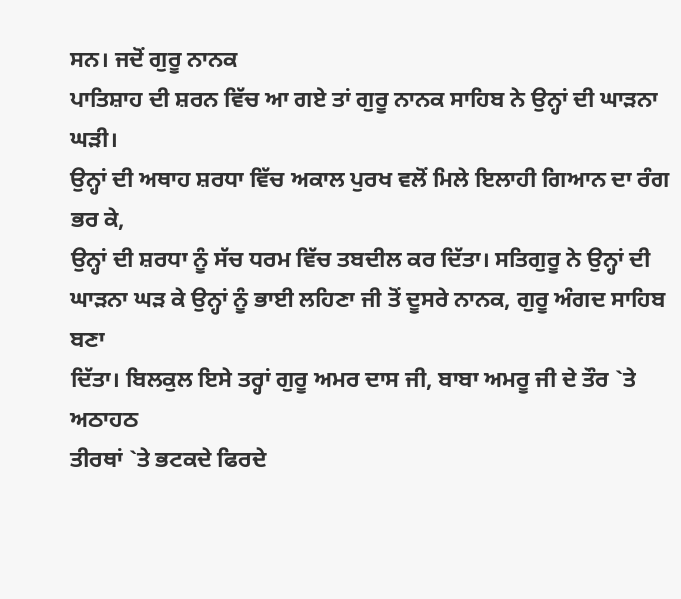ਸਨ। ਜਦੋਂ ਗੁਰੂ ਨਾਨਕ
ਪਾਤਿਸ਼ਾਹ ਦੀ ਸ਼ਰਨ ਵਿੱਚ ਆ ਗਏ ਤਾਂ ਗੁਰੂ ਨਾਨਕ ਸਾਹਿਬ ਨੇ ਉਨ੍ਹਾਂ ਦੀ ਘਾੜਨਾ ਘੜੀ।
ਉਨ੍ਹਾਂ ਦੀ ਅਥਾਹ ਸ਼ਰਧਾ ਵਿੱਚ ਅਕਾਲ ਪੁਰਖ ਵਲੋਂ ਮਿਲੇ ਇਲਾਹੀ ਗਿਆਨ ਦਾ ਰੰਗ ਭਰ ਕੇ,
ਉਨ੍ਹਾਂ ਦੀ ਸ਼ਰਧਾ ਨੂੰ ਸੱਚ ਧਰਮ ਵਿੱਚ ਤਬਦੀਲ ਕਰ ਦਿੱਤਾ। ਸਤਿਗੁਰੂ ਨੇ ਉਨ੍ਹਾਂ ਦੀ
ਘਾੜਨਾ ਘੜ ਕੇ ਉਨ੍ਹਾਂ ਨੂੰ ਭਾਈ ਲਹਿਣਾ ਜੀ ਤੋਂ ਦੂਸਰੇ ਨਾਨਕ, ਗੁਰੂ ਅੰਗਦ ਸਾਹਿਬ ਬਣਾ
ਦਿੱਤਾ। ਬਿਲਕੁਲ ਇਸੇ ਤਰ੍ਹਾਂ ਗੁਰੂ ਅਮਰ ਦਾਸ ਜੀ, ਬਾਬਾ ਅਮਰੂ ਜੀ ਦੇ ਤੌਰ `ਤੇ ਅਠਾਹਠ
ਤੀਰਥਾਂ `ਤੇ ਭਟਕਦੇ ਫਿਰਦੇ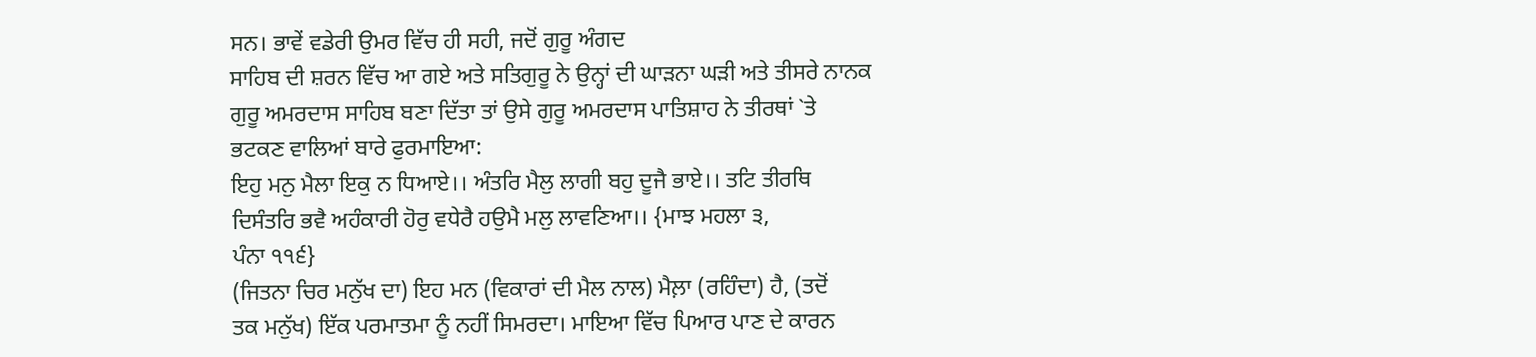ਸਨ। ਭਾਵੇਂ ਵਡੇਰੀ ਉਮਰ ਵਿੱਚ ਹੀ ਸਹੀ, ਜਦੋਂ ਗੁਰੂ ਅੰਗਦ
ਸਾਹਿਬ ਦੀ ਸ਼ਰਨ ਵਿੱਚ ਆ ਗਏ ਅਤੇ ਸਤਿਗੁਰੂ ਨੇ ਉਨ੍ਹਾਂ ਦੀ ਘਾੜਨਾ ਘੜੀ ਅਤੇ ਤੀਸਰੇ ਨਾਨਕ
ਗੁਰੂ ਅਮਰਦਾਸ ਸਾਹਿਬ ਬਣਾ ਦਿੱਤਾ ਤਾਂ ਉਸੇ ਗੁਰੂ ਅਮਰਦਾਸ ਪਾਤਿਸ਼ਾਹ ਨੇ ਤੀਰਥਾਂ `ਤੇ
ਭਟਕਣ ਵਾਲਿਆਂ ਬਾਰੇ ਫੁਰਮਾਇਆ:
ਇਹੁ ਮਨੁ ਮੈਲਾ ਇਕੁ ਨ ਧਿਆਏ।। ਅੰਤਰਿ ਮੈਲੁ ਲਾਗੀ ਬਹੁ ਦੂਜੈ ਭਾਏ।। ਤਟਿ ਤੀਰਥਿ
ਦਿਸੰਤਰਿ ਭਵੈ ਅਹੰਕਾਰੀ ਹੋਰੁ ਵਧੇਰੈ ਹਉਮੈ ਮਲੁ ਲਾਵਣਿਆ।। {ਮਾਝ ਮਹਲਾ ੩,
ਪੰਨਾ ੧੧੬}
(ਜਿਤਨਾ ਚਿਰ ਮਨੁੱਖ ਦਾ) ਇਹ ਮਨ (ਵਿਕਾਰਾਂ ਦੀ ਮੈਲ ਨਾਲ) ਮੈਲ਼ਾ (ਰਹਿੰਦਾ) ਹੈ, (ਤਦੋਂ
ਤਕ ਮਨੁੱਖ) ਇੱਕ ਪਰਮਾਤਮਾ ਨੂੰ ਨਹੀਂ ਸਿਮਰਦਾ। ਮਾਇਆ ਵਿੱਚ ਪਿਆਰ ਪਾਣ ਦੇ ਕਾਰਨ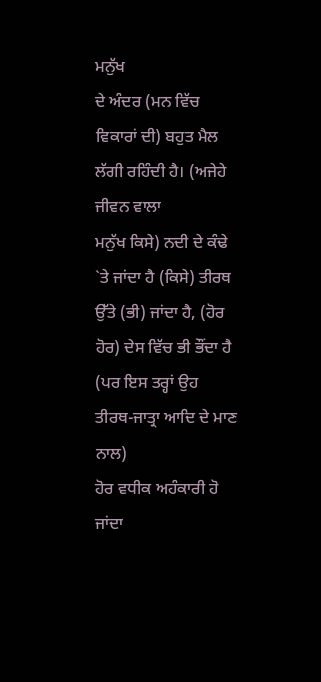ਮਨੁੱਖ
ਦੇ ਅੰਦਰ (ਮਨ ਵਿੱਚ ਵਿਕਾਰਾਂ ਦੀ) ਬਹੁਤ ਮੈਲ ਲੱਗੀ ਰਹਿੰਦੀ ਹੈ। (ਅਜੇਹੇ ਜੀਵਨ ਵਾਲਾ
ਮਨੁੱਖ ਕਿਸੇ) ਨਦੀ ਦੇ ਕੰਢੇ `ਤੇ ਜਾਂਦਾ ਹੈ (ਕਿਸੇ) ਤੀਰਥ ਉੱਤੇ (ਭੀ) ਜਾਂਦਾ ਹੈ, (ਹੋਰ
ਹੋਰ) ਦੇਸ ਵਿੱਚ ਭੀ ਭੌਂਦਾ ਹੈ (ਪਰ ਇਸ ਤਰ੍ਹਾਂ ਉਹ ਤੀਰਥ-ਜਾਤ੍ਰਾ ਆਦਿ ਦੇ ਮਾਣ ਨਾਲ)
ਹੋਰ ਵਧੀਕ ਅਹੰਕਾਰੀ ਹੋ ਜਾਂਦਾ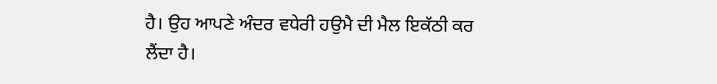ਹੈ। ਉਹ ਆਪਣੇ ਅੰਦਰ ਵਧੇਰੀ ਹਉਮੈ ਦੀ ਮੈਲ ਇਕੱਠੀ ਕਰ
ਲੈਂਦਾ ਹੈ।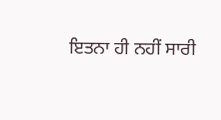ਇਤਨਾ ਹੀ ਨਹੀਂ ਸਾਰੀ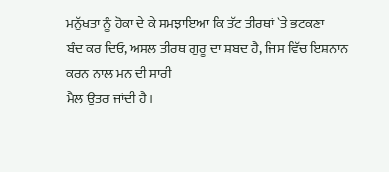ਮਨੁੱਖਤਾ ਨੂੰ ਹੋਕਾ ਦੇ ਕੇ ਸਮਝਾਇਆ ਕਿ ਤੱਟ ਤੀਰਥਾਂ `ਤੇ ਭਟਕਣਾ
ਬੰਦ ਕਰ ਦਿਓ, ਅਸਲ ਤੀਰਥ ਗੁਰੂ ਦਾ ਸ਼ਬਦ ਹੈ, ਜਿਸ ਵਿੱਚ ਇਸ਼ਨਾਨ ਕਰਨ ਨਾਲ ਮਨ ਦੀ ਸਾਰੀ
ਮੈਲ ਉਤਰ ਜਾਂਦੀ ਹੈ।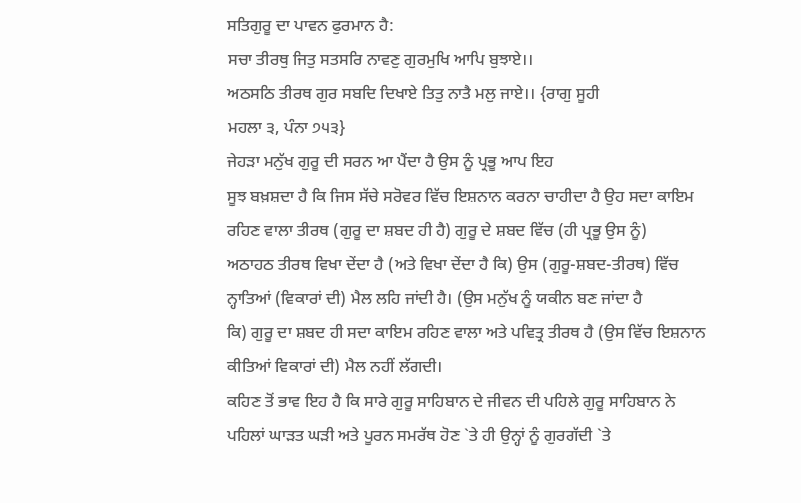ਸਤਿਗੁਰੂ ਦਾ ਪਾਵਨ ਫੁਰਮਾਨ ਹੈ:
ਸਚਾ ਤੀਰਥੁ ਜਿਤੁ ਸਤਸਰਿ ਨਾਵਣੁ ਗੁਰਮੁਖਿ ਆਪਿ ਬੁਝਾਏ।।
ਅਠਸਠਿ ਤੀਰਥ ਗੁਰ ਸਬਦਿ ਦਿਖਾਏ ਤਿਤੁ ਨਾਤੈ ਮਲੁ ਜਾਏ।। {ਰਾਗੁ ਸੂਹੀ
ਮਹਲਾ ੩, ਪੰਨਾ ੭੫੩}
ਜੇਹੜਾ ਮਨੁੱਖ ਗੁਰੂ ਦੀ ਸਰਨ ਆ ਪੈਂਦਾ ਹੈ ਉਸ ਨੂੰ ਪ੍ਰਭੂ ਆਪ ਇਹ
ਸੂਝ ਬਖ਼ਸ਼ਦਾ ਹੈ ਕਿ ਜਿਸ ਸੱਚੇ ਸਰੋਵਰ ਵਿੱਚ ਇਸ਼ਨਾਨ ਕਰਨਾ ਚਾਹੀਦਾ ਹੈ ਉਹ ਸਦਾ ਕਾਇਮ
ਰਹਿਣ ਵਾਲਾ ਤੀਰਥ (ਗੁਰੂ ਦਾ ਸ਼ਬਦ ਹੀ ਹੈ) ਗੁਰੂ ਦੇ ਸ਼ਬਦ ਵਿੱਚ (ਹੀ ਪ੍ਰਭੂ ਉਸ ਨੂੰ)
ਅਠਾਹਠ ਤੀਰਥ ਵਿਖਾ ਦੇਂਦਾ ਹੈ (ਅਤੇ ਵਿਖਾ ਦੇਂਦਾ ਹੈ ਕਿ) ਉਸ (ਗੁਰੂ-ਸ਼ਬਦ-ਤੀਰਥ) ਵਿੱਚ
ਨ੍ਹਾਤਿਆਂ (ਵਿਕਾਰਾਂ ਦੀ) ਮੈਲ ਲਹਿ ਜਾਂਦੀ ਹੈ। (ਉਸ ਮਨੁੱਖ ਨੂੰ ਯਕੀਨ ਬਣ ਜਾਂਦਾ ਹੈ
ਕਿ) ਗੁਰੂ ਦਾ ਸ਼ਬਦ ਹੀ ਸਦਾ ਕਾਇਮ ਰਹਿਣ ਵਾਲਾ ਅਤੇ ਪਵਿਤ੍ਰ ਤੀਰਥ ਹੈ (ਉਸ ਵਿੱਚ ਇਸ਼ਨਾਨ
ਕੀਤਿਆਂ ਵਿਕਾਰਾਂ ਦੀ) ਮੈਲ ਨਹੀਂ ਲੱਗਦੀ।
ਕਹਿਣ ਤੋਂ ਭਾਵ ਇਹ ਹੈ ਕਿ ਸਾਰੇ ਗੁਰੂ ਸਾਹਿਬਾਨ ਦੇ ਜੀਵਨ ਦੀ ਪਹਿਲੇ ਗੁਰੂ ਸਾਹਿਬਾਨ ਨੇ
ਪਹਿਲਾਂ ਘਾੜਤ ਘੜੀ ਅਤੇ ਪੂਰਨ ਸਮਰੱਥ ਹੋਣ `ਤੇ ਹੀ ਉਨ੍ਹਾਂ ਨੂੰ ਗੁਰਗੱਦੀ `ਤੇ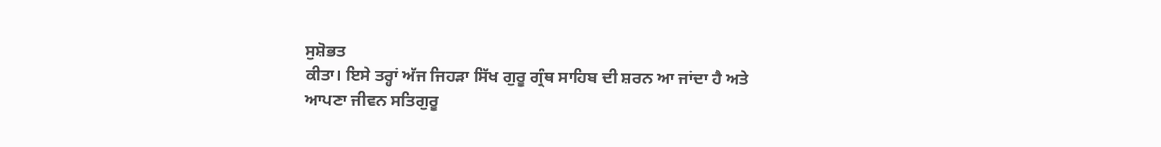ਸੁਸ਼ੋਭਤ
ਕੀਤਾ। ਇਸੇ ਤਰ੍ਹਾਂ ਅੱਜ ਜਿਹੜਾ ਸਿੱਖ ਗੁਰੂ ਗ੍ਰੰਥ ਸਾਹਿਬ ਦੀ ਸ਼ਰਨ ਆ ਜਾਂਦਾ ਹੈ ਅਤੇ
ਆਪਣਾ ਜੀਵਨ ਸਤਿਗੁਰੂ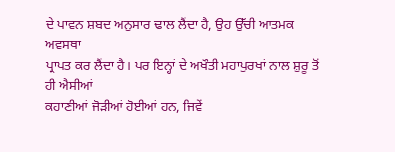ਦੇ ਪਾਵਨ ਸ਼ਬਦ ਅਨੁਸਾਰ ਢਾਲ ਲੈਂਦਾ ਹੈ, ਉਹ ਉੱਚੀ ਆਤਮਕ ਅਵਸਥਾ
ਪ੍ਰਾਪਤ ਕਰ ਲੈਂਦਾ ਹੈ। ਪਰ ਇਨ੍ਹਾਂ ਦੇ ਅਖੌਤੀ ਮਹਾਪੁਰਖਾਂ ਨਾਲ ਸ਼ੁਰੂ ਤੋਂ ਹੀ ਐਸੀਆਂ
ਕਹਾਣੀਆਂ ਜੋੜੀਆਂ ਹੋਈਆਂ ਹਨ, ਜਿਵੇਂ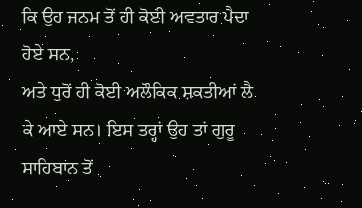ਕਿ ਉਹ ਜਨਮ ਤੋਂ ਹੀ ਕੋਈ ਅਵਤਾਰ ਪੈਦਾ ਹੋਏ ਸਨ,
ਅਤੇ ਧੁਰੋਂ ਹੀ ਕੋਈ ਅਲੌਕਿਕ ਸ਼ਕਤੀਆਂ ਲੈ ਕੇ ਆਏ ਸਨ। ਇਸ ਤਰ੍ਹਾਂ ਉਹ ਤਾਂ ਗੁਰੂ
ਸਾਹਿਬਾਨ ਤੋਂ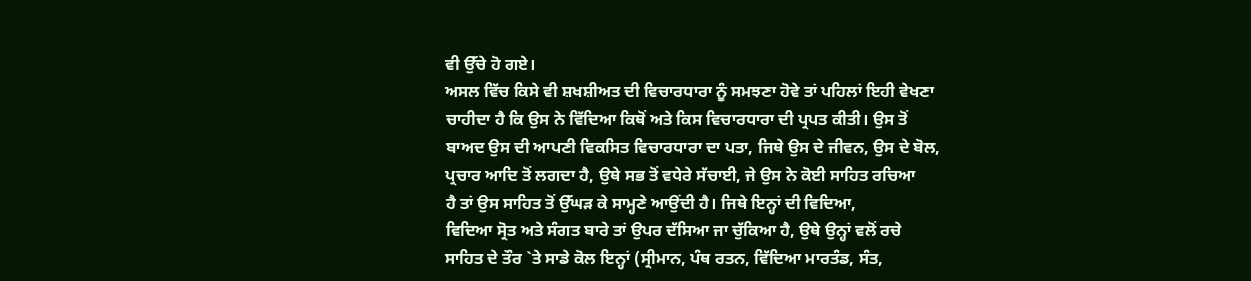ਵੀ ਉੱਚੇ ਹੋ ਗਏ।
ਅਸਲ ਵਿੱਚ ਕਿਸੇ ਵੀ ਸ਼ਖਸ਼ੀਅਤ ਦੀ ਵਿਚਾਰਧਾਰਾ ਨੂੰ ਸਮਝਣਾ ਹੋਵੇ ਤਾਂ ਪਹਿਲਾਂ ਇਹੀ ਵੇਖਣਾ
ਚਾਹੀਦਾ ਹੈ ਕਿ ਉਸ ਨੇ ਵਿੱਦਿਆ ਕਿਥੋਂ ਅਤੇ ਕਿਸ ਵਿਚਾਰਧਾਰਾ ਦੀ ਪ੍ਰਪਤ ਕੀਤੀ। ਉਸ ਤੋਂ
ਬਾਅਦ ਉਸ ਦੀ ਆਪਣੀ ਵਿਕਸਿਤ ਵਿਚਾਰਧਾਰਾ ਦਾ ਪਤਾ, ਜਿਥੇ ਉਸ ਦੇ ਜੀਵਨ, ਉਸ ਦੇ ਬੋਲ,
ਪ੍ਰਚਾਰ ਆਦਿ ਤੋਂ ਲਗਦਾ ਹੈ, ਉਥੇ ਸਭ ਤੋਂ ਵਧੇਰੇ ਸੱਚਾਈ, ਜੇ ਉਸ ਨੇ ਕੋਈ ਸਾਹਿਤ ਰਚਿਆ
ਹੈ ਤਾਂ ਉਸ ਸਾਹਿਤ ਤੋਂ ਉੱਘੜ ਕੇ ਸਾਮ੍ਹਣੇ ਆਉਂਦੀ ਹੈ। ਜਿਥੇ ਇਨ੍ਹਾਂ ਦੀ ਵਿਦਿਆ,
ਵਿਦਿਆ ਸ੍ਰੋਤ ਅਤੇ ਸੰਗਤ ਬਾਰੇ ਤਾਂ ਉਪਰ ਦੱਸਿਆ ਜਾ ਚੁੱਕਿਆ ਹੈ, ਉਥੇ ਉਨ੍ਹਾਂ ਵਲੋਂ ਰਚੇ
ਸਾਹਿਤ ਦੇ ਤੌਰ `ਤੇ ਸਾਡੇ ਕੋਲ ਇਨ੍ਹਾਂ (ਸ੍ਰੀਮਾਨ, ਪੰਥ ਰਤਨ, ਵਿੱਦਿਆ ਮਾਰਤੰਡ, ਸੰਤ,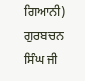ਗਿਆਨੀ) ਗੁਰਬਚਨ ਸਿੰਘ ਜੀ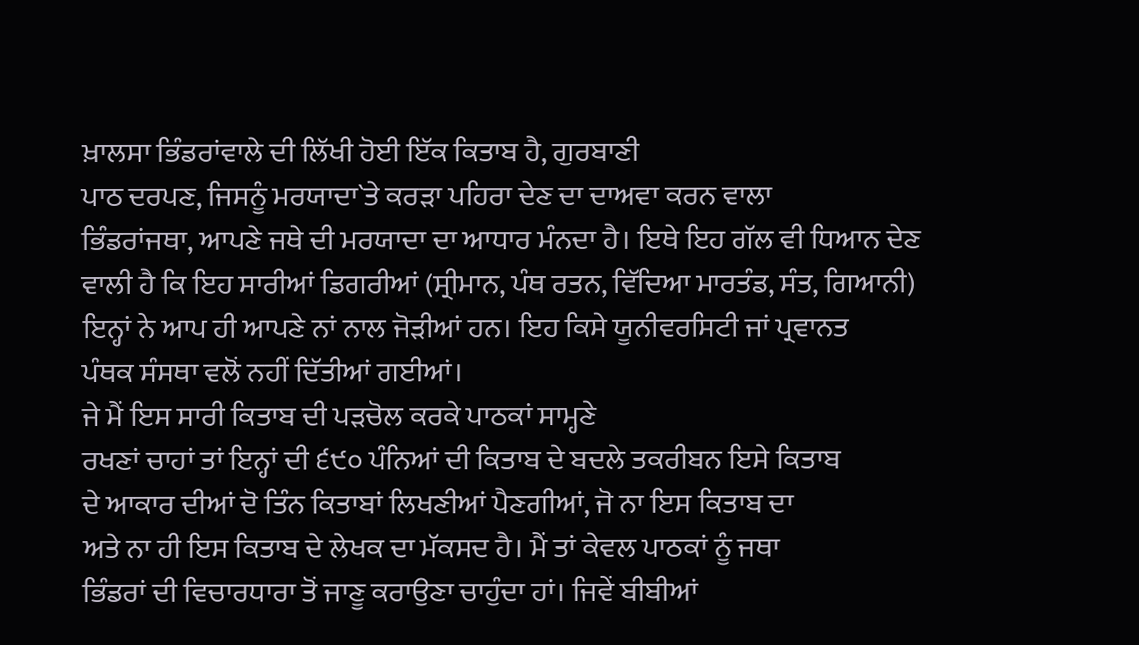ਖ਼ਾਲਸਾ ਭਿੰਡਰਾਂਵਾਲੇ ਦੀ ਲਿੱਖੀ ਹੋਈ ਇੱਕ ਕਿਤਾਬ ਹੈ, ਗੁਰਬਾਣੀ
ਪਾਠ ਦਰਪਣ, ਜਿਸਨੂੰ ਮਰਯਾਦਾ`ਤੇ ਕਰੜਾ ਪਹਿਰਾ ਦੇਣ ਦਾ ਦਾਅਵਾ ਕਰਨ ਵਾਲਾ
ਭਿੰਡਰਾਂਜਥਾ, ਆਪਣੇ ਜਥੇ ਦੀ ਮਰਯਾਦਾ ਦਾ ਆਧਾਰ ਮੰਨਦਾ ਹੈ। ਇਥੇ ਇਹ ਗੱਲ ਵੀ ਧਿਆਨ ਦੇਣ
ਵਾਲੀ ਹੈ ਕਿ ਇਹ ਸਾਰੀਆਂ ਡਿਗਰੀਆਂ (ਸ੍ਰੀਮਾਨ, ਪੰਥ ਰਤਨ, ਵਿੱਦਿਆ ਮਾਰਤੰਡ, ਸੰਤ, ਗਿਆਨੀ)
ਇਨ੍ਹਾਂ ਨੇ ਆਪ ਹੀ ਆਪਣੇ ਨਾਂ ਨਾਲ ਜੋੜੀਆਂ ਹਨ। ਇਹ ਕਿਸੇ ਯੂਨੀਵਰਸਿਟੀ ਜਾਂ ਪ੍ਰਵਾਨਤ
ਪੰਥਕ ਸੰਸਥਾ ਵਲੋਂ ਨਹੀਂ ਦਿੱਤੀਆਂ ਗਈਆਂ।
ਜੇ ਮੈਂ ਇਸ ਸਾਰੀ ਕਿਤਾਬ ਦੀ ਪੜਚੋਲ ਕਰਕੇ ਪਾਠਕਾਂ ਸਾਮ੍ਹਣੇ
ਰਖਣਾਂ ਚਾਹਾਂ ਤਾਂ ਇਨ੍ਹਾਂ ਦੀ ੬੯੦ ਪੰਨਿਆਂ ਦੀ ਕਿਤਾਬ ਦੇ ਬਦਲੇ ਤਕਰੀਬਨ ਇਸੇ ਕਿਤਾਬ
ਦੇ ਆਕਾਰ ਦੀਆਂ ਦੋ ਤਿੰਨ ਕਿਤਾਬਾਂ ਲਿਖਣੀਆਂ ਪੈਣਗੀਆਂ, ਜੋ ਨਾ ਇਸ ਕਿਤਾਬ ਦਾ
ਅਤੇ ਨਾ ਹੀ ਇਸ ਕਿਤਾਬ ਦੇ ਲੇਖਕ ਦਾ ਮੱਕਸਦ ਹੈ। ਮੈਂ ਤਾਂ ਕੇਵਲ ਪਾਠਕਾਂ ਨੂੰ ਜਥਾ
ਭਿੰਡਰਾਂ ਦੀ ਵਿਚਾਰਧਾਰਾ ਤੋਂ ਜਾਣੂ ਕਰਾਉਣਾ ਚਾਹੁੰਦਾ ਹਾਂ। ਜਿਵੇਂ ਬੀਬੀਆਂ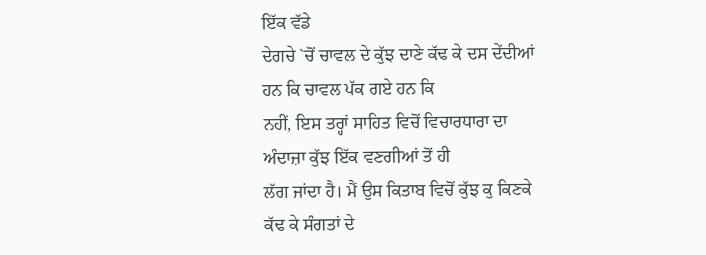ਇੱਕ ਵੱਡੇ
ਦੇਗਚੇ `ਚੋਂ ਚਾਵਲ ਦੇ ਕੁੱਝ ਦਾਣੇ ਕੱਢ ਕੇ ਦਸ ਦੇਂਦੀਆਂ ਹਨ ਕਿ ਚਾਵਲ ਪੱਕ ਗਏ ਹਨ ਕਿ
ਨਹੀਂ, ਇਸ ਤਰ੍ਹਾਂ ਸਾਹਿਤ ਵਿਚੋਂ ਵਿਚਾਰਧਾਰਾ ਦਾ ਅੰਦਾਜ਼ਾ ਕੁੱਝ ਇੱਕ ਵਣਗੀਆਂ ਤੋਂ ਹੀ
ਲੱਗ ਜਾਂਦਾ ਹੈ। ਮੈਂ ਉਸ ਕਿਤਾਬ ਵਿਚੋਂ ਕੁੱਝ ਕੁ ਕਿਣਕੇ ਕੱਢ ਕੇ ਸੰਗਤਾਂ ਦੇ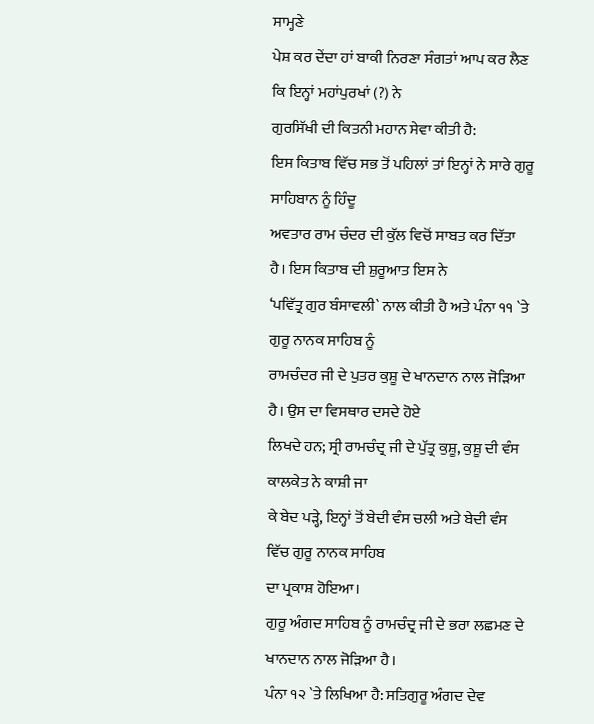ਸਾਮ੍ਹਣੇ
ਪੇਸ਼ ਕਰ ਦੇਂਦਾ ਹਾਂ ਬਾਕੀ ਨਿਰਣਾ ਸੰਗਤਾਂ ਆਪ ਕਰ ਲੈਣ ਕਿ ਇਨ੍ਹਾਂ ਮਹਾਂਪੁਰਖਾਂ (?) ਨੇ
ਗੁਰਸਿੱਖੀ ਦੀ ਕਿਤਨੀ ਮਹਾਨ ਸੇਵਾ ਕੀਤੀ ਹੈ:
ਇਸ ਕਿਤਾਬ ਵਿੱਚ ਸਭ ਤੋਂ ਪਹਿਲਾਂ ਤਾਂ ਇਨ੍ਹਾਂ ਨੇ ਸਾਰੇ ਗੁਰੂ ਸਾਹਿਬਾਨ ਨੂੰ ਹਿੰਦੂ
ਅਵਤਾਰ ਰਾਮ ਚੰਦਰ ਦੀ ਕੁੱਲ ਵਿਚੋਂ ਸਾਬਤ ਕਰ ਦਿੱਤਾ ਹੈ। ਇਸ ਕਿਤਾਬ ਦੀ ਸ਼ੁਰੂਆਤ ਇਸ ਨੇ
‘ਪਵਿੱਤ੍ਰ ਗੁਰ ਬੰਸਾਵਲੀ` ਨਾਲ ਕੀਤੀ ਹੈ ਅਤੇ ਪੰਨਾ ੧੧ `ਤੇ ਗੁਰੂ ਨਾਨਕ ਸਾਹਿਬ ਨੂੰ
ਰਾਮਚੰਦਰ ਜੀ ਦੇ ਪੁਤਰ ਕੁਸ਼ੂ ਦੇ ਖਾਨਦਾਨ ਨਾਲ ਜੋੜਿਆ ਹੈ। ਉਸ ਦਾ ਵਿਸਥਾਰ ਦਸਦੇ ਹੋਏ
ਲਿਖਦੇ ਹਨ; ਸ੍ਰੀ ਰਾਮਚੰਦ੍ਰ ਜੀ ਦੇ ਪੁੱਤ੍ਰ ਕੁਸ਼ੂ, ਕੁਸ਼ੂ ਦੀ ਵੰਸ ਕਾਲਕੇਤ ਨੇ ਕਾਸ਼ੀ ਜਾ
ਕੇ ਬੇਦ ਪੜ੍ਹੇ, ਇਨ੍ਹਾਂ ਤੋਂ ਬੇਦੀ ਵੰਸ ਚਲੀ ਅਤੇ ਬੇਦੀ ਵੰਸ ਵਿੱਚ ਗੁਰੂ ਨਾਨਕ ਸਾਹਿਬ
ਦਾ ਪ੍ਰਕਾਸ਼ ਹੋਇਆ।
ਗੁਰੂ ਅੰਗਦ ਸਾਹਿਬ ਨੂੰ ਰਾਮਚੰਦ੍ਰ ਜੀ ਦੇ ਭਰਾ ਲਛਮਣ ਦੇ ਖਾਨਦਾਨ ਨਾਲ ਜੋੜਿਆ ਹੈ।
ਪੰਨਾ ੧੨ `ਤੇ ਲਿਖਿਆ ਹੈ: ਸਤਿਗੁਰੂ ਅੰਗਦ ਦੇਵ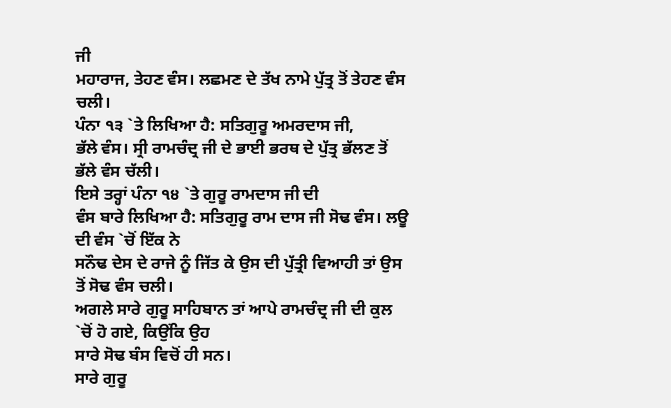ਜੀ
ਮਹਾਰਾਜ, ਤੇਹਣ ਵੰਸ। ਲਛਮਣ ਦੇ ਤੱਖ ਨਾਮੇ ਪੁੱਤ੍ਰ ਤੋਂ ਤੇਹਣ ਵੰਸ ਚਲੀ।
ਪੰਨਾ ੧੩ `ਤੇ ਲਿਖਿਆ ਹੈ: ਸਤਿਗੁਰੂ ਅਮਰਦਾਸ ਜੀ,
ਭੱਲੇ ਵੰਸ। ਸ੍ਰੀ ਰਾਮਚੰਦ੍ਰ ਜੀ ਦੇ ਭਾਈ ਭਰਥ ਦੇ ਪੁੱਤ੍ਰ ਭੱਲਣ ਤੋਂ ਭੱਲੇ ਵੰਸ ਚੱਲੀ।
ਇਸੇ ਤਰ੍ਹਾਂ ਪੰਨਾ ੧੪ `ਤੇ ਗੁਰੂ ਰਾਮਦਾਸ ਜੀ ਦੀ
ਵੰਸ ਬਾਰੇ ਲਿਖਿਆ ਹੈ: ਸਤਿਗੁਰੂ ਰਾਮ ਦਾਸ ਜੀ ਸੋਢ ਵੰਸ। ਲਊ ਦੀ ਵੰਸ `ਚੋਂ ਇੱਕ ਨੇ
ਸਨੌਢ ਦੇਸ ਦੇ ਰਾਜੇ ਨੂੰ ਜਿੱਤ ਕੇ ਉਸ ਦੀ ਪੁੱਤ੍ਰੀ ਵਿਆਹੀ ਤਾਂ ਉਸ ਤੋਂ ਸੋਢ ਵੰਸ ਚਲੀ।
ਅਗਲੇ ਸਾਰੇ ਗੁਰੂ ਸਾਹਿਬਾਨ ਤਾਂ ਆਪੇ ਰਾਮਚੰਦ੍ਰ ਜੀ ਦੀ ਕੁਲ `ਚੋਂ ਹੋ ਗਏ, ਕਿਉਂਕਿ ਉਹ
ਸਾਰੇ ਸੋਢ ਬੰਸ ਵਿਚੋਂ ਹੀ ਸਨ।
ਸਾਰੇ ਗੁਰੂ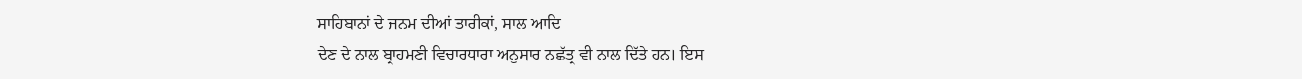ਸਾਹਿਬਾਨਾਂ ਦੇ ਜਨਮ ਦੀਆਂ ਤਾਰੀਕਾਂ, ਸਾਲ ਆਦਿ
ਦੇਣ ਦੇ ਨਾਲ ਬ੍ਰਾਹਮਣੀ ਵਿਚਾਰਧਾਰਾ ਅਨੁਸਾਰ ਨਛੱਤ੍ਰ ਵੀ ਨਾਲ ਦਿੱਤੇ ਹਨ। ਇਸ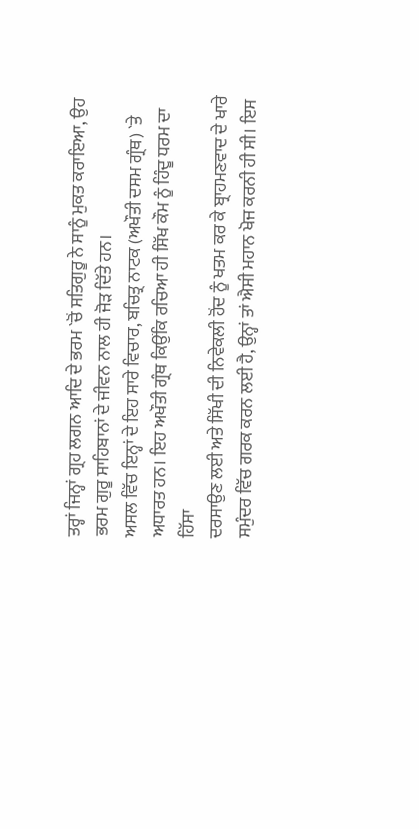ਤਰ੍ਹਾਂ ਜਿਨ੍ਹਾਂ ਗ੍ਰਹ ਲਗਨ ਆਦਿ ਦੇ ਭਰਮ `ਚੋਂ ਸਤਿਗੁਰੂ ਨੇ ਸਾਨੂੰ ਮੁਕਤ ਕਰਾਇਆ, ਉਹ
ਭਰਮ ਗੁਰੂ ਸਾਹਿਬਾਨਾਂ ਦੇ ਜੀਵਨ ਨਾਲ ਹੀ ਜੋੜ ਦਿੱਤੇ ਹਨ।
ਅਸਲ ਵਿੱਚ ਇਨ੍ਹਾਂ ਦੇ ਇਹ ਸਾਰੇ ਵਿਚਾਰ, ਬਚਿਤ੍ਰ ਨਾਟਕ (ਅਖੌਤੀ ਦਸਮ ਗ੍ਰੰਥ) `ਤੇ
ਅਧਾਰਤ ਹਨ। ਇਹ ਅਖੌਤੀ ਗ੍ਰੰਥ ਕਿਉਂਕਿ ਰਚਿਆ ਹੀ ਸਿੱਖ ਕੌਮ ਨੂੰ ਹਿੰਦੂ ਧਰਮ ਦਾ ਹਿੱਸਾ
ਦਰਸਾਉਣ ਲਈ ਅਤੇ ਸਿੱਖੀ ਦੀ ਨਿਵੇਕਲੀ ਹੋਂਦ ਨੂੰ ਖਤਮ ਕਰ ਕੇ ਬ੍ਰਾਹਮਣਵਾਦ ਦੇ ਖਾਰੇ
ਸਮੁੰਦਰ ਵਿੱਚ ਗਰਕ ਕਰਨ ਲਈ ਹੈ, ਉਨ੍ਹਾਂ ਤਾਂ ਐਸੀ ਮਹਾਨ ਖੋਜ ਕਰਨੀ ਹੀ ਸੀ। ਇਸ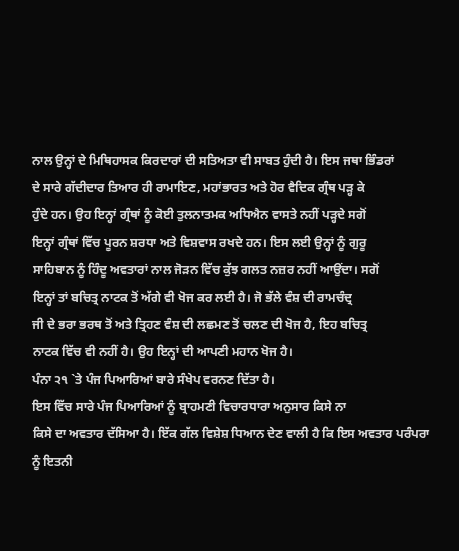ਨਾਲ ਉਨ੍ਹਾਂ ਦੇ ਮਿਥਿਹਾਸਕ ਕਿਰਦਾਰਾਂ ਦੀ ਸਤਿਅਤਾ ਵੀ ਸਾਬਤ ਹੁੰਦੀ ਹੈ। ਇਸ ਜਥਾ ਭਿੰਡਰਾਂ
ਦੇ ਸਾਰੇ ਗੱਦੀਦਾਰ ਤਿਆਰ ਹੀ ਰਾਮਾਇਣ, ਮਹਾਂਭਾਰਤ ਅਤੇ ਹੋਰ ਵੈਦਿਕ ਗ੍ਰੰਥ ਪੜ੍ਹ ਕੇ
ਹੁੰਦੇ ਹਨ। ਉਹ ਇਨ੍ਹਾਂ ਗ੍ਰੰਥਾਂ ਨੂੰ ਕੋਈ ਤੁਲਨਾਤਮਕ ਅਧਿਐਨ ਵਾਸਤੇ ਨਹੀਂ ਪੜ੍ਹਦੇ ਸਗੋਂ
ਇਨ੍ਹਾਂ ਗ੍ਰੰਥਾਂ ਵਿੱਚ ਪੂਰਨ ਸ਼ਰਧਾ ਅਤੇ ਵਿਸ਼ਵਾਸ ਰਖਦੇ ਹਨ। ਇਸ ਲਈ ਉਨ੍ਹਾਂ ਨੂੰ ਗੁਰੂ
ਸਾਹਿਬਾਨ ਨੂੰ ਹਿੰਦੂ ਅਵਤਾਰਾਂ ਨਾਲ ਜੋੜਨ ਵਿੱਚ ਕੁੱਝ ਗਲਤ ਨਜ਼ਰ ਨਹੀਂ ਆਉਂਦਾ। ਸਗੋਂ
ਇਨ੍ਹਾਂ ਤਾਂ ਬਚਿਤ੍ਰ ਨਾਟਕ ਤੋਂ ਅੱਗੇ ਵੀ ਖੋਜ ਕਰ ਲਈ ਹੈ। ਜੋ ਭੱਲੇ ਵੰਸ਼ ਦੀ ਰਾਮਚੰਦ੍ਰ
ਜੀ ਦੇ ਭਰਾ ਭਰਥ ਤੋਂ ਅਤੇ ਤ੍ਰਿਹਣ ਵੰਸ਼ ਦੀ ਲਛਮਣ ਤੋਂ ਚਲਣ ਦੀ ਖੋਜ ਹੈ, ਇਹ ਬਚਿਤ੍ਰ
ਨਾਟਕ ਵਿੱਚ ਵੀ ਨਹੀਂ ਹੈ। ਉਹ ਇਨ੍ਹਾਂ ਦੀ ਆਪਣੀ ਮਹਾਨ ਖੋਜ ਹੈ।
ਪੰਨਾ ੨੧ `ਤੇ ਪੰਜ ਪਿਆਰਿਆਂ ਬਾਰੇ ਸੰਖੇਪ ਵਰਨਣ ਦਿੱਤਾ ਹੈ।
ਇਸ ਵਿੱਚ ਸਾਰੇ ਪੰਜ ਪਿਆਰਿਆਂ ਨੂੰ ਬ੍ਰਾਹਮਣੀ ਵਿਚਾਰਧਾਰਾ ਅਨੁਸਾਰ ਕਿਸੇ ਨਾ
ਕਿਸੇ ਦਾ ਅਵਤਾਰ ਦੱਸਿਆ ਹੈ। ਇੱਕ ਗੱਲ ਵਿਸ਼ੇਸ਼ ਧਿਆਨ ਦੇਣ ਵਾਲੀ ਹੈ ਕਿ ਇਸ ਅਵਤਾਰ ਪਰੰਪਰਾ
ਨੂੰ ਇਤਨੀ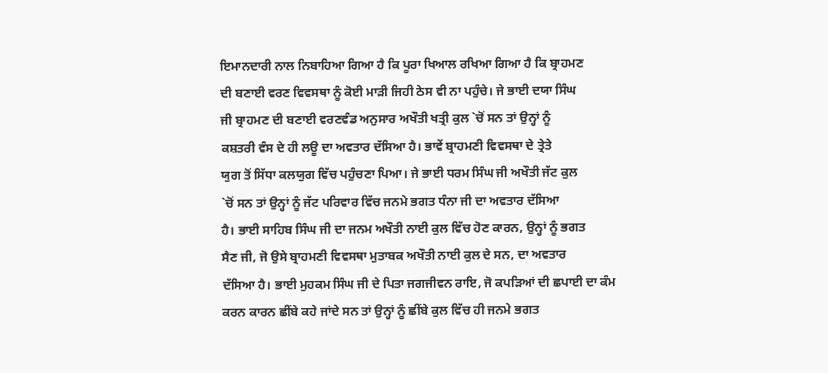ਇਮਾਨਦਾਰੀ ਨਾਲ ਨਿਬਾਹਿਆ ਗਿਆ ਹੈ ਕਿ ਪੂਰਾ ਖਿਆਲ ਰਖਿਆ ਗਿਆ ਹੈ ਕਿ ਬ੍ਰਾਹਮਣ
ਦੀ ਬਣਾਈ ਵਰਣ ਵਿਵਸਥਾ ਨੂੰ ਕੋਈ ਮਾੜੀ ਜਿਹੀ ਠੇਸ ਵੀ ਨਾ ਪਹੁੰਚੇ। ਜੇ ਭਾਈ ਦਯਾ ਸਿੰਘ
ਜੀ ਬ੍ਰਾਹਮਣ ਦੀ ਬਣਾਈ ਵਰਣਵੰਡ ਅਨੁਸਾਰ ਅਖੌਤੀ ਖਤ੍ਰੀ ਕੁਲ `ਚੋਂ ਸਨ ਤਾਂ ਉਨ੍ਹਾਂ ਨੂੰ
ਕਸ਼ਤਰੀ ਵੰਸ ਦੇ ਹੀ ਲਊ ਦਾ ਅਵਤਾਰ ਦੱਸਿਆ ਹੈ। ਭਾਵੇਂ ਬ੍ਰਾਹਮਣੀ ਵਿਵਸਥਾ ਦੇ ਤ੍ਰੇਤੇ
ਯੁਗ ਤੋਂ ਸਿੱਧਾ ਕਲਯੁਗ ਵਿੱਚ ਪਹੁੰਚਣਾ ਪਿਆ। ਜੇ ਭਾਈ ਧਰਮ ਸਿੰਘ ਜੀ ਅਖੌਤੀ ਜੱਟ ਕੁਲ
`ਚੋਂ ਸਨ ਤਾਂ ਉਨ੍ਹਾਂ ਨੂੰ ਜੱਟ ਪਰਿਵਾਰ ਵਿੱਚ ਜਨਮੇ ਭਗਤ ਧੰਨਾ ਜੀ ਦਾ ਅਵਤਾਰ ਦੱਸਿਆ
ਹੈ। ਭਾਈ ਸਾਹਿਬ ਸਿੰਘ ਜੀ ਦਾ ਜਨਮ ਅਖੌਤੀ ਨਾਈ ਕੁਲ ਵਿੱਚ ਹੋਣ ਕਾਰਨ, ਉਨ੍ਹਾਂ ਨੂੰ ਭਗਤ
ਸੈਣ ਜੀ, ਜੋ ਉਸੇ ਬ੍ਰਾਹਮਣੀ ਵਿਵਸਥਾ ਮੁਤਾਬਕ ਅਖੌਤੀ ਨਾਈ ਕੁਲ ਦੇ ਸਨ, ਦਾ ਅਵਤਾਰ
ਦੱਸਿਆ ਹੈ। ਭਾਈ ਮੁਹਕਮ ਸਿੰਘ ਜੀ ਦੇ ਪਿਤਾ ਜਗਜੀਵਨ ਰਾਇ, ਜੋ ਕਪੜਿਆਂ ਦੀ ਛਪਾਈ ਦਾ ਕੰਮ
ਕਰਨ ਕਾਰਨ ਛੀਂਬੇ ਕਹੇ ਜਾਂਦੇ ਸਨ ਤਾਂ ਉਨ੍ਹਾਂ ਨੂੰ ਛੀਂਬੇ ਕੁਲ ਵਿੱਚ ਹੀ ਜਨਮੇ ਭਗਤ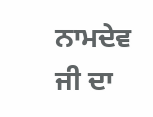ਨਾਮਦੇਵ ਜੀ ਦਾ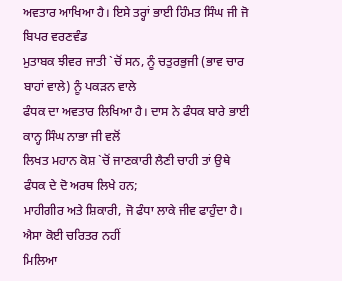ਅਵਤਾਰ ਆਖਿਆ ਹੈ। ਇਸੇ ਤਰ੍ਹਾਂ ਭਾਈ ਹਿੰਮਤ ਸਿੰਘ ਜੀ ਜੋ ਬਿਪਰ ਵਰਣਵੰਡ
ਮੁਤਾਬਕ ਝੀਵਰ ਜਾਤੀ `ਚੋਂ ਸਨ, ਨੂੰ ਚਤੁਰਭੁਜੀ (ਭਾਵ ਚਾਰ ਬਾਹਾਂ ਵਾਲੇ) ਨੂੰ ਪਕੜਨ ਵਾਲੇ
ਫੰਧਕ ਦਾ ਅਵਤਾਰ ਲਿਖਿਆ ਹੈ। ਦਾਸ ਨੇ ਫੰਧਕ ਬਾਰੇ ਭਾਈ ਕਾਨ੍ਹ ਸਿੰਘ ਨਾਭਾ ਜੀ ਵਲੋਂ
ਲਿਖਤ ਮਹਾਨ ਕੋਸ਼ `ਚੋਂ ਜਾਣਕਾਰੀ ਲੈਣੀ ਚਾਹੀ ਤਾਂ ਉਥੇ ਫੰਧਕ ਦੇ ਦੋ ਅਰਥ ਲਿਖੇ ਹਨ;
ਮਾਹੀਗੀਰ ਅਤੇ ਸ਼ਿਕਾਰੀ, ਜੋ ਫੰਧਾ ਲਾਕੇ ਜੀਵ ਫਾਹੁੰਦਾ ਹੈ। ਐਸਾ ਕੋਈ ਚਰਿਤਰ ਨਹੀਂ
ਮਿਲਿਆ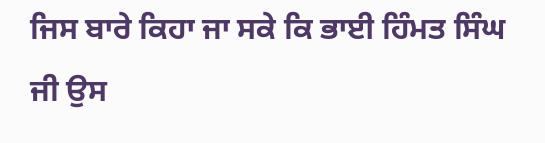ਜਿਸ ਬਾਰੇ ਕਿਹਾ ਜਾ ਸਕੇ ਕਿ ਭਾਈ ਹਿੰਮਤ ਸਿੰਘ ਜੀ ਉਸ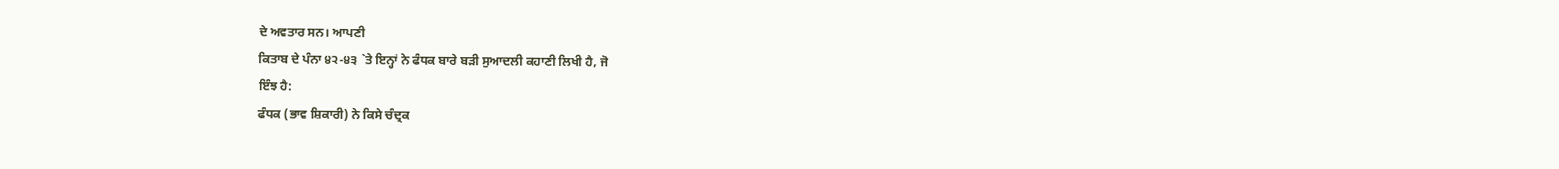ਦੇ ਅਵਤਾਰ ਸਨ। ਆਪਣੀ
ਕਿਤਾਬ ਦੇ ਪੰਨਾ ੪੨-੪੩ `ਤੇ ਇਨ੍ਹਾਂ ਨੇ ਫੰਧਕ ਬਾਰੇ ਬੜੀ ਸੁਆਦਲੀ ਕਹਾਣੀ ਲਿਖੀ ਹੈ, ਜੋ
ਇੰਝ ਹੈ:
ਫੰਧਕ (ਭਾਵ ਸ਼ਿਕਾਰੀ) ਨੇ ਕਿਸੇ ਚੰਦ੍ਰਕ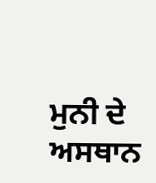ਮੁਨੀ ਦੇ ਅਸਥਾਨ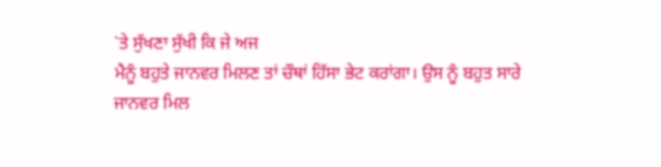`ਤੇ ਸੁੱਖਣਾ ਸੁੱਖੀ ਕਿ ਜੇ ਅਜ
ਮੈਨੂੰ ਬਹੁਤੇ ਜਾਨਵਰ ਮਿਲਣ ਤਾਂ ਚੌਥਾਂ ਹਿੱਸਾ ਭੇਟ ਕਰਾਂਗਾ। ਉਸ ਨੂੰ ਬਹੁਤ ਸਾਰੇ
ਜਾਨਵਰ ਮਿਲ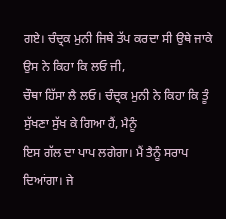ਗਏ। ਚੰਦ੍ਰਕ ਮੁਨੀ ਜਿਥੇ ਤੱਪ ਕਰਦਾ ਸੀ ਉਥੇ ਜਾਕੇ ਉਸ ਨੇ ਕਿਹਾ ਕਿ ਲਓ ਜੀ,
ਚੌਥਾ ਹਿੱਸਾ ਲੈ ਲਓ। ਚੰਦ੍ਰਕ ਮੁਨੀ ਨੇ ਕਿਹਾ ਕਿ ਤੂੰ ਸੁੱਖਣਾ ਸੁੱਖ ਕੇ ਗਿਆ ਹੈਂ, ਮੈਨੂੰ
ਇਸ ਗੱਲ ਦਾ ਪਾਪ ਲਗੇਗਾ। ਮੈਂ ਤੈਨੂੰ ਸਰਾਪ ਦਿਆਂਗਾ। ਜੇ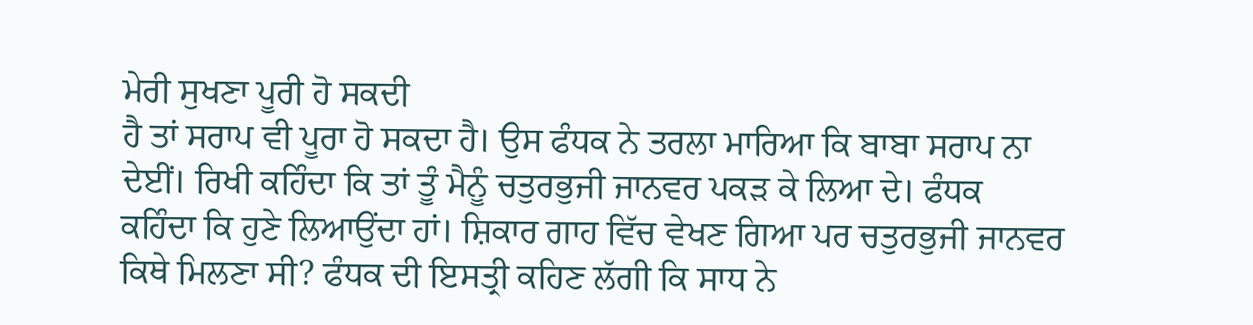ਮੇਰੀ ਸੁਖਣਾ ਪੂਰੀ ਹੋ ਸਕਦੀ
ਹੈ ਤਾਂ ਸਰਾਪ ਵੀ ਪੂਰਾ ਹੋ ਸਕਦਾ ਹੈ। ਉਸ ਫੰਧਕ ਨੇ ਤਰਲਾ ਮਾਰਿਆ ਕਿ ਬਾਬਾ ਸਰਾਪ ਨਾ
ਦੇਈਂ। ਰਿਖੀ ਕਹਿੰਦਾ ਕਿ ਤਾਂ ਤੂੰ ਮੈਨੂੰ ਚਤੁਰਭੁਜੀ ਜਾਨਵਰ ਪਕੜ ਕੇ ਲਿਆ ਦੇ। ਫੰਧਕ
ਕਹਿੰਦਾ ਕਿ ਹੁਣੇ ਲਿਆਉਂਦਾ ਹਾਂ। ਸ਼ਿਕਾਰ ਗਾਹ ਵਿੱਚ ਵੇਖਣ ਗਿਆ ਪਰ ਚਤੁਰਭੁਜੀ ਜਾਨਵਰ
ਕਿਥੇ ਮਿਲਣਾ ਸੀ? ਫੰਧਕ ਦੀ ਇਸਤ੍ਰੀ ਕਹਿਣ ਲੱਗੀ ਕਿ ਸਾਧ ਨੇ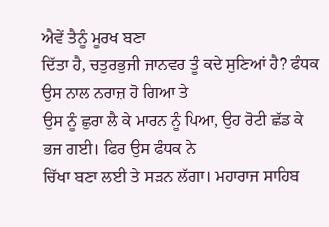ਐਵੇਂ ਤੈਨੂੰ ਮੂਰਖ ਬਣਾ
ਦਿੱਤਾ ਹੈ, ਚਤੁਰਭੁਜੀ ਜਾਨਵਰ ਤੂੰ ਕਦੇ ਸੁਣਿਆਂ ਹੈ? ਫੰਧਕ ਉਸ ਨਾਲ ਨਰਾਜ਼ ਹੋ ਗਿਆ ਤੇ
ਉਸ ਨੂੰ ਛੁਰਾ ਲੈ ਕੇ ਮਾਰਨ ਨੂੰ ਪਿਆ, ਉਹ ਰੋਟੀ ਛੱਡ ਕੇ ਭਜ ਗਈ। ਫਿਰ ਉਸ ਫੰਧਕ ਨੇ
ਚਿੱਖਾ ਬਣਾ ਲਈ ਤੇ ਸੜਨ ਲੱਗਾ। ਮਹਾਰਾਜ ਸਾਹਿਬ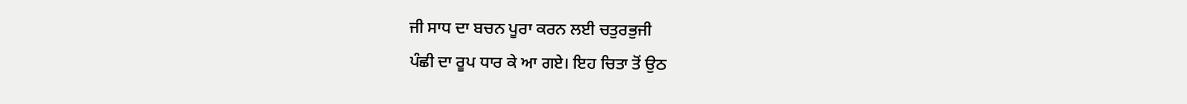ਜੀ ਸਾਧ ਦਾ ਬਚਨ ਪੂਰਾ ਕਰਨ ਲਈ ਚਤੁਰਭੁਜੀ
ਪੰਛੀ ਦਾ ਰੂਪ ਧਾਰ ਕੇ ਆ ਗਏ। ਇਹ ਚਿਤਾ ਤੋਂ ਉਠ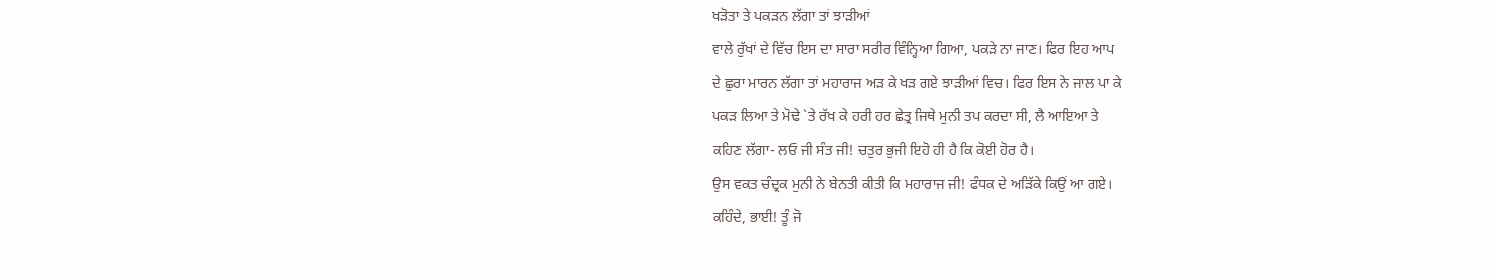ਖੜੋਤਾ ਤੇ ਪਕੜਨ ਲੱਗਾ ਤਾਂ ਝਾੜੀਆਂ
ਵਾਲੇ ਰੁੱਖਾਂ ਦੇ ਵਿੱਚ ਇਸ ਦਾ ਸਾਰਾ ਸਰੀਰ ਵਿੰਨ੍ਹਿਆ ਗਿਆ, ਪਕੜੇ ਨਾ ਜਾਣ। ਫਿਰ ਇਹ ਆਪ
ਦੇ ਛੁਰਾ ਮਾਰਨ ਲੱਗਾ ਤਾਂ ਮਹਾਰਾਜ ਅੜ ਕੇ ਖੜ ਗਏ ਝਾੜੀਆਂ ਵਿਚ। ਫਿਰ ਇਸ ਨੇ ਜਾਲ ਪਾ ਕੇ
ਪਕੜ ਲਿਆ ਤੇ ਮੋਢੇ `ਤੇ ਰੱਖ ਕੇ ਹਰੀ ਹਰ ਛੇਤ੍ਰ ਜਿਥੇ ਮੁਨੀ ਤਪ ਕਰਦਾ ਸੀ, ਲੈ ਆਇਆ ਤੇ
ਕਹਿਣ ਲੱਗਾ- ਲਓ ਜੀ ਸੰਤ ਜੀ! ਚਤੁਰ ਭੁਜੀ ਇਹੋ ਹੀ ਹੈ ਕਿ ਕੋਈ ਹੋਰ ਹੈ।
ਉਸ ਵਕਤ ਚੰਦ੍ਰਕ ਮੁਨੀ ਨੇ ਬੇਨਤੀ ਕੀਤੀ ਕਿ ਮਹਾਰਾਜ ਜੀ! ਫੰਧਕ ਦੇ ਅੜਿੱਕੇ ਕਿਉਂ ਆ ਗਏ।
ਕਹਿੰਦੇ, ਭਾਈ! ਤੂੰ ਜੋ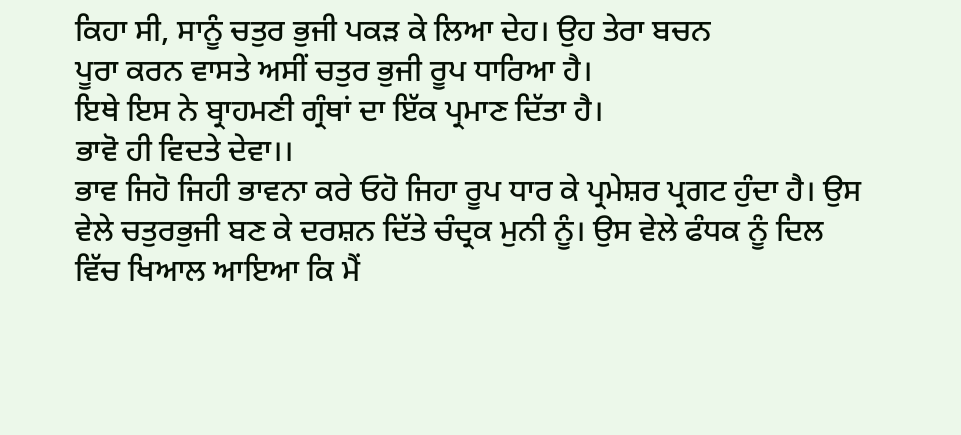ਕਿਹਾ ਸੀ, ਸਾਨੂੰ ਚਤੁਰ ਭੁਜੀ ਪਕੜ ਕੇ ਲਿਆ ਦੇਹ। ਉਹ ਤੇਰਾ ਬਚਨ
ਪੂਰਾ ਕਰਨ ਵਾਸਤੇ ਅਸੀਂ ਚਤੁਰ ਭੁਜੀ ਰੂਪ ਧਾਰਿਆ ਹੈ।
ਇਥੇ ਇਸ ਨੇ ਬ੍ਰਾਹਮਣੀ ਗ੍ਰੰਥਾਂ ਦਾ ਇੱਕ ਪ੍ਰਮਾਣ ਦਿੱਤਾ ਹੈ।
ਭਾਵੋ ਹੀ ਵਿਦਤੇ ਦੇਵਾ।।
ਭਾਵ ਜਿਹੋ ਜਿਹੀ ਭਾਵਨਾ ਕਰੇ ਓਹੋ ਜਿਹਾ ਰੂਪ ਧਾਰ ਕੇ ਪ੍ਰਮੇਸ਼ਰ ਪ੍ਰਗਟ ਹੁੰਦਾ ਹੈ। ਉਸ
ਵੇਲੇ ਚਤੁਰਭੁਜੀ ਬਣ ਕੇ ਦਰਸ਼ਨ ਦਿੱਤੇ ਚੰਦ੍ਰਕ ਮੁਨੀ ਨੂੰ। ਉਸ ਵੇਲੇ ਫੰਧਕ ਨੂੰ ਦਿਲ
ਵਿੱਚ ਖਿਆਲ ਆਇਆ ਕਿ ਮੈਂ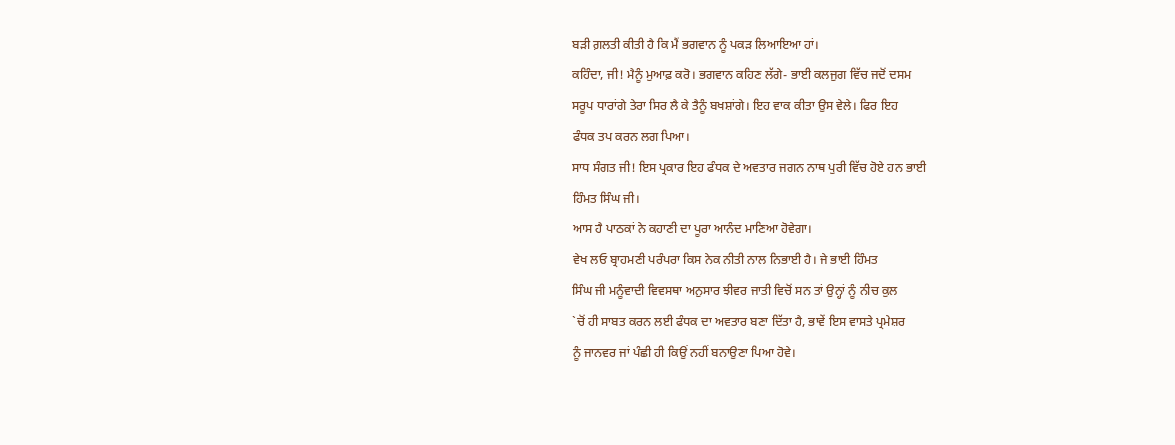ਬੜੀ ਗ਼ਲਤੀ ਕੀਤੀ ਹੈ ਕਿ ਮੈਂ ਭਗਵਾਨ ਨੂੰ ਪਕੜ ਲਿਆਇਆ ਹਾਂ।
ਕਹਿੰਦਾ, ਜੀ! ਮੈਨੂੰ ਮੁਆਫ਼ ਕਰੋ। ਭਗਵਾਨ ਕਹਿਣ ਲੱਗੇ- ਭਾਈ ਕਲਜੁਗ ਵਿੱਚ ਜਦੋਂ ਦਸਮ
ਸਰੂਪ ਧਾਰਾਂਗੇ ਤੇਰਾ ਸਿਰ ਲੈ ਕੇ ਤੈਨੂੰ ਬਖਸ਼ਾਂਗੇ। ਇਹ ਵਾਕ ਕੀਤਾ ਉਸ ਵੇਲੇ। ਫਿਰ ਇਹ
ਫੰਧਕ ਤਪ ਕਰਨ ਲਗ ਪਿਆ।
ਸਾਧ ਸੰਗਤ ਜੀ! ਇਸ ਪ੍ਰਕਾਰ ਇਹ ਫੰਧਕ ਦੇ ਅਵਤਾਰ ਜਗਨ ਨਾਥ ਪੁਰੀ ਵਿੱਚ ਹੋਏ ਹਨ ਭਾਈ
ਹਿੰਮਤ ਸਿੰਘ ਜੀ।
ਆਸ ਹੈ ਪਾਠਕਾਂ ਨੇ ਕਹਾਣੀ ਦਾ ਪੂਰਾ ਆਨੰਦ ਮਾਣਿਆ ਹੋਵੇਗਾ।
ਵੇਖ ਲਓ ਬ੍ਰਾਹਮਣੀ ਪਰੰਪਰਾ ਕਿਸ ਨੇਕ ਨੀਤੀ ਨਾਲ ਨਿਭਾਈ ਹੈ। ਜੇ ਭਾਈ ਹਿੰਮਤ
ਸਿੰਘ ਜੀ ਮਨੂੰਵਾਦੀ ਵਿਵਸਥਾ ਅਨੁਸਾਰ ਝੀਵਰ ਜਾਤੀ ਵਿਚੋਂ ਸਨ ਤਾਂ ਉਨ੍ਹਾਂ ਨੂੰ ਨੀਚ ਕੁਲ
`ਚੋਂ ਹੀ ਸਾਬਤ ਕਰਨ ਲਈ ਫੰਧਕ ਦਾ ਅਵਤਾਰ ਬਣਾ ਦਿੱਤਾ ਹੈ, ਭਾਵੇਂ ਇਸ ਵਾਸਤੇ ਪ੍ਰਮੇਸ਼ਰ
ਨੂੰ ਜਾਨਵਰ ਜਾਂ ਪੰਛੀ ਹੀ ਕਿਉਂ ਨਹੀਂ ਬਨਾਉਣਾ ਪਿਆ ਹੋਵੇ।